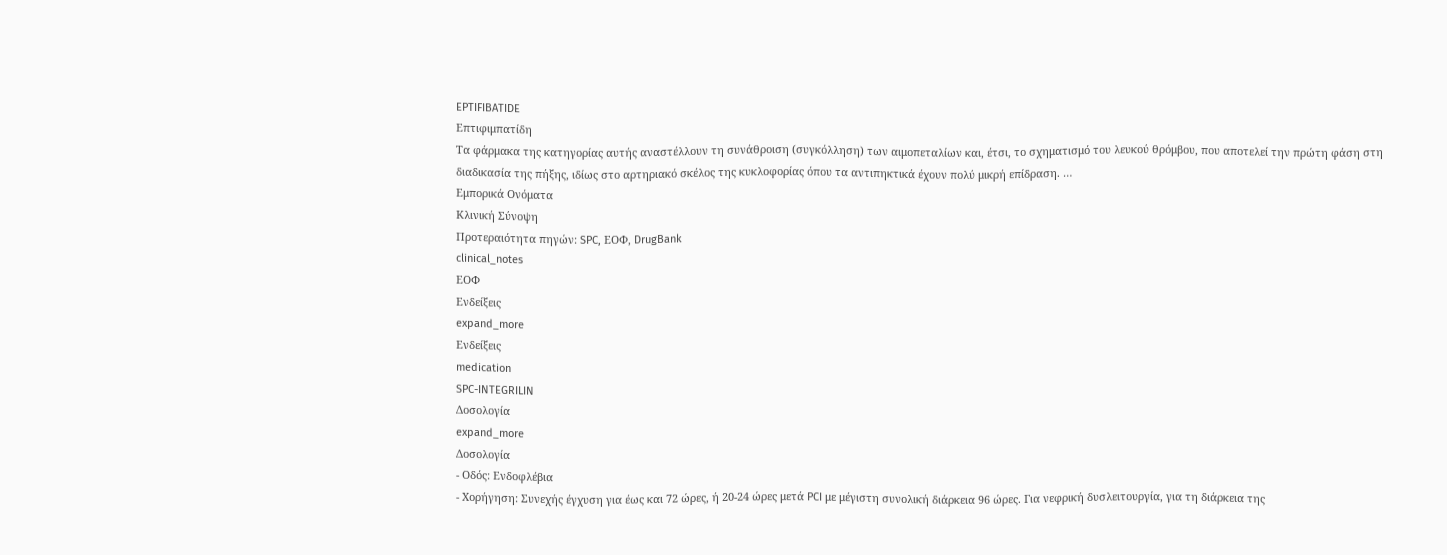EPTIFIBATIDE
Επτιφιμπατίδη
Τα φάρμακα της κατηγορίας αυτής αναστέλλουν τη συνάθροιση (συγκόλληση) των αιμοπεταλίων και, έτσι, το σχηματισμό του λευκού θρόμβου, που αποτελεί την πρώτη φάση στη διαδικασία της πήξης, ιδίως στο αρτηριακό σκέλος της κυκλοφορίας όπου τα αντιπηκτικά έχουν πολύ μικρή επίδραση. …
Εμπορικά Ονόματα
Κλινική Σύνοψη
Προτεραιότητα πηγών: SPC, ΕΟΦ, DrugBank
clinical_notes
ΕΟΦ
Ενδείξεις
expand_more
Ενδείξεις
medication
SPC-INTEGRILIN
Δοσολογία
expand_more
Δοσολογία
- Οδός: Ενδοφλέβια
- Χορήγηση: Συνεχής έγχυση για έως και 72 ώρες, ή 20-24 ώρες μετά PCI με μέγιστη συνολική διάρκεια 96 ώρες. Για νεφρική δυσλειτουργία, για τη διάρκεια της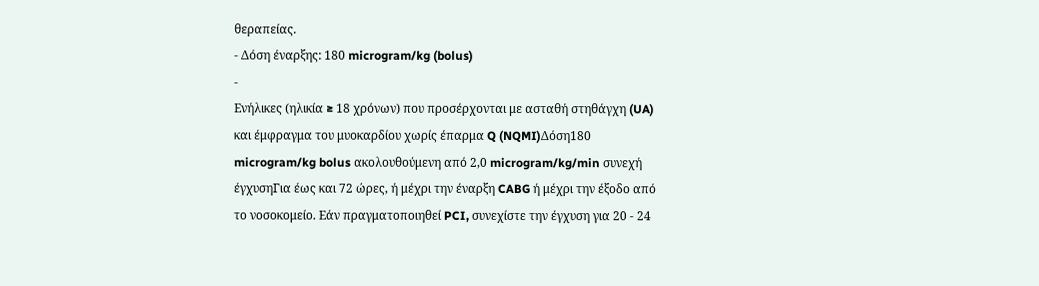θεραπείας.
- Δόση έναρξης: 180 microgram/kg (bolus)
-
Ενήλικες (ηλικία ≥ 18 χρόνων) που προσέρχονται με ασταθή στηθάγχη (UA) και έμφραγμα του μυοκαρδίου χωρίς έπαρμα Q (NQMI)Δόση180 microgram/kg bolus ακολουθούμενη από 2,0 microgram/kg/min συνεχή έγχυσηΓια έως και 72 ώρες, ή μέχρι την έναρξη CABG ή μέχρι την έξοδο από το νοσοκομείο. Εάν πραγματοποιηθεί PCI, συνεχίστε την έγχυση για 20 - 24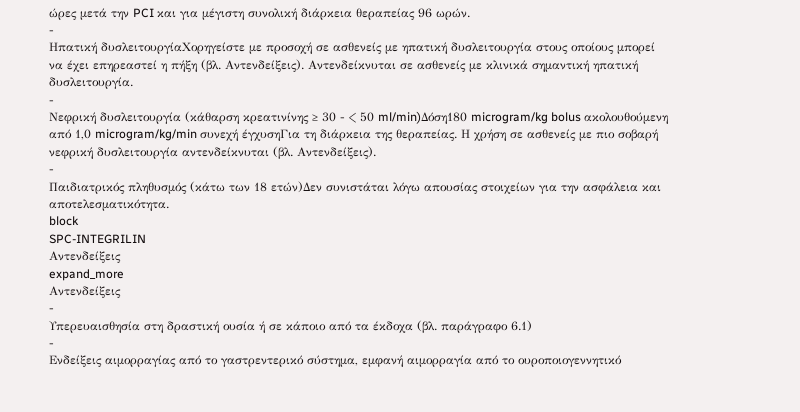ώρες μετά την PCI και για μέγιστη συνολική διάρκεια θεραπείας 96 ωρών.
-
Ηπατική δυσλειτουργίαΧορηγείστε με προσοχή σε ασθενείς με ηπατική δυσλειτουργία στους οποίους μπορεί να έχει επηρεαστεί η πήξη (βλ. Αντενδείξεις). Αντενδείκνυται σε ασθενείς με κλινικά σημαντική ηπατική δυσλειτουργία.
-
Νεφρική δυσλειτουργία (κάθαρση κρεατινίνης ≥ 30 - < 50 ml/min)Δόση180 microgram/kg bolus ακολουθούμενη από 1,0 microgram/kg/min συνεχή έγχυσηΓια τη διάρκεια της θεραπείας. Η χρήση σε ασθενείς με πιο σοβαρή νεφρική δυσλειτουργία αντενδείκνυται (βλ. Αντενδείξεις).
-
Παιδιατρικός πληθυσμός (κάτω των 18 ετών)Δεν συνιστάται λόγω απουσίας στοιχείων για την ασφάλεια και αποτελεσματικότητα.
block
SPC-INTEGRILIN
Αντενδείξεις
expand_more
Αντενδείξεις
-
Υπερευαισθησία στη δραστική ουσία ή σε κάποιο από τα έκδοχα (βλ. παράγραφο 6.1)
-
Ενδείξεις αιμορραγίας από το γαστρεντερικό σύστημα, εμφανή αιμορραγία από το ουροποιογεννητικό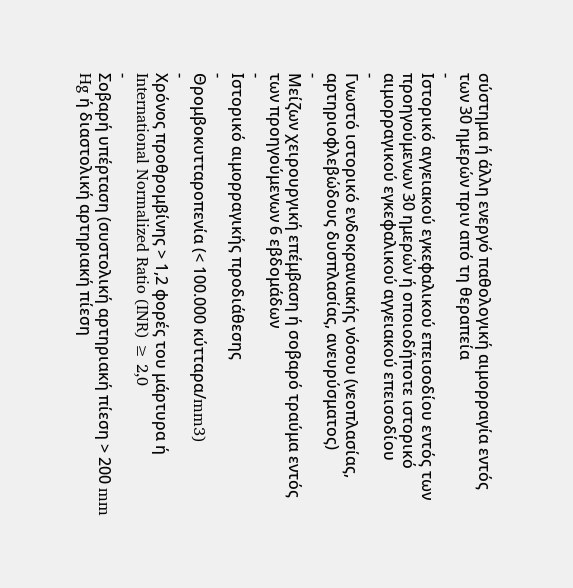σύστημα ή άλλη ενεργό παθολογική αιμορραγία εντός των 30 ημερών πριν από τη θεραπεία
-
Ιστορικό αγγειακού εγκεφαλικού επεισοδίου εντός των προηγούμενων 30 ημερών ή οποιοδήποτε ιστορικό αιμορραγικού εγκεφαλικού αγγειακού επεισοδίου
-
Γνωστό ιστορικό ενδοκρανιακής νόσου (νεοπλασίας, αρτηριοφλεβώδους δυσπλασίας, ανευρύσματος)
-
Μείζων χειρουργική επέμβαση ή σοβαρό τραύμα εντός των προηγούμενων 6 εβδομάδων
-
Ιστορικό αιμορραγικής προδιάθεσης
-
Θρομβοκυτταροπενία (< 100.000 κύτταρα/mm3)
-
Χρόνος προθρομβίνης > 1,2 φορές του μάρτυρα ή International Normalized Ratio (INR) ≥ 2,0
-
Σοβαρή υπέρταση (συστολική αρτηριακή πίεση > 200 mm Hg ή διαστολική αρτηριακή πίεση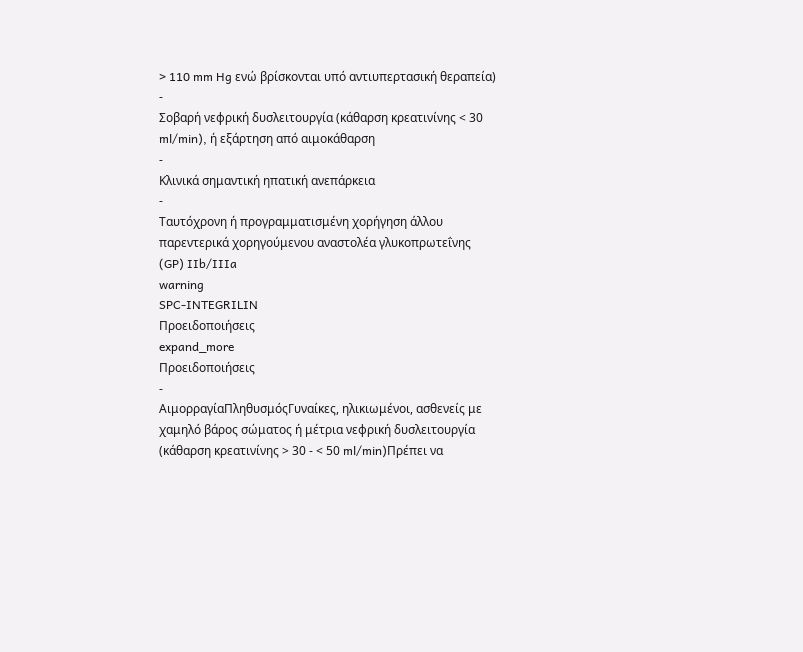> 110 mm Hg ενώ βρίσκονται υπό αντιυπερτασική θεραπεία)
-
Σοβαρή νεφρική δυσλειτουργία (κάθαρση κρεατινίνης < 30 ml/min), ή εξάρτηση από αιμοκάθαρση
-
Κλινικά σημαντική ηπατική ανεπάρκεια
-
Ταυτόχρονη ή προγραμματισμένη χορήγηση άλλου παρεντερικά χορηγούμενου αναστολέα γλυκοπρωτεΐνης (GP) IIb/IIIa
warning
SPC-INTEGRILIN
Προειδοποιήσεις
expand_more
Προειδοποιήσεις
-
ΑιμορραγίαΠληθυσμόςΓυναίκες, ηλικιωμένοι, ασθενείς με χαμηλό βάρος σώματος ή μέτρια νεφρική δυσλειτουργία (κάθαρση κρεατινίνης > 30 - < 50 ml/min)Πρέπει να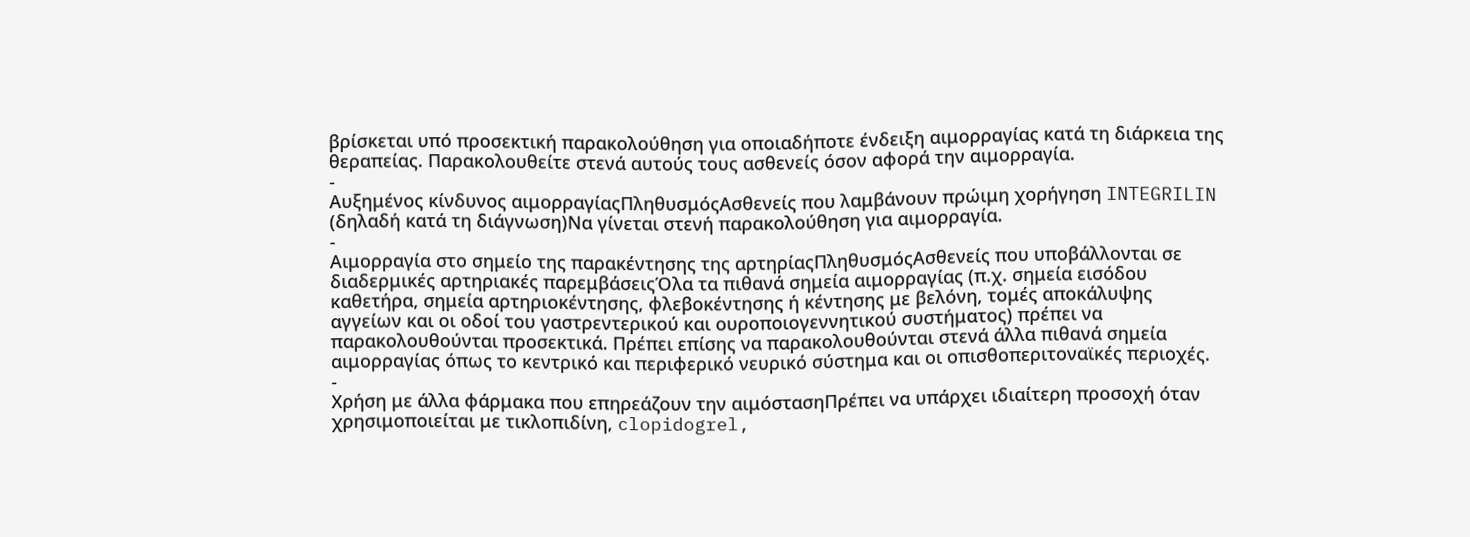βρίσκεται υπό προσεκτική παρακολούθηση για οποιαδήποτε ένδειξη αιμορραγίας κατά τη διάρκεια της θεραπείας. Παρακολουθείτε στενά αυτούς τους ασθενείς όσον αφορά την αιμορραγία.
-
Αυξημένος κίνδυνος αιμορραγίαςΠληθυσμόςΑσθενείς που λαμβάνουν πρώιμη χορήγηση INTEGRILIN (δηλαδή κατά τη διάγνωση)Να γίνεται στενή παρακολούθηση για αιμορραγία.
-
Αιμορραγία στο σημείο της παρακέντησης της αρτηρίαςΠληθυσμόςΑσθενείς που υποβάλλονται σε διαδερμικές αρτηριακές παρεμβάσειςΌλα τα πιθανά σημεία αιμορραγίας (π.χ. σημεία εισόδου καθετήρα, σημεία αρτηριοκέντησης, φλεβοκέντησης ή κέντησης με βελόνη, τομές αποκάλυψης αγγείων και οι οδοί του γαστρεντερικού και ουροποιογεννητικού συστήματος) πρέπει να παρακολουθούνται προσεκτικά. Πρέπει επίσης να παρακολουθούνται στενά άλλα πιθανά σημεία αιμορραγίας όπως το κεντρικό και περιφερικό νευρικό σύστημα και οι οπισθοπεριτοναϊκές περιοχές.
-
Χρήση με άλλα φάρμακα που επηρεάζουν την αιμόστασηΠρέπει να υπάρχει ιδιαίτερη προσοχή όταν χρησιμοποιείται με τικλοπιδίνη, clopidogrel,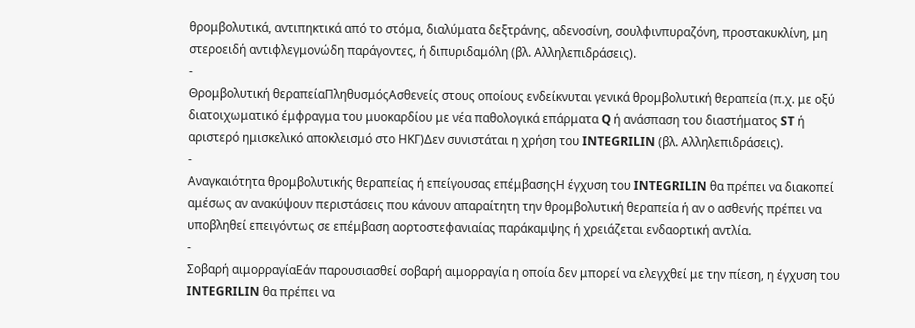θρομβολυτικά, αντιπηκτικά από το στόμα, διαλύματα δεξτράνης, αδενοσίνη, σουλφινπυραζόνη, προστακυκλίνη, μη στεροειδή αντιφλεγμονώδη παράγοντες, ή διπυριδαμόλη (βλ. Αλληλεπιδράσεις).
-
Θρομβολυτική θεραπείαΠληθυσμόςΑσθενείς στους οποίους ενδείκνυται γενικά θρομβολυτική θεραπεία (π.χ. με οξύ διατοιχωματικό έμφραγμα του μυοκαρδίου με νέα παθολογικά επάρματα Q ή ανάσπαση του διαστήματος ST ή αριστερό ημισκελικό αποκλεισμό στο ΗΚΓ)Δεν συνιστάται η χρήση του INTEGRILIN (βλ. Αλληλεπιδράσεις).
-
Αναγκαιότητα θρομβολυτικής θεραπείας ή επείγουσας επέμβασηςΗ έγχυση του INTEGRILIN θα πρέπει να διακοπεί αμέσως αν ανακύψουν περιστάσεις που κάνουν απαραίτητη την θρομβολυτική θεραπεία ή αν ο ασθενής πρέπει να υποβληθεί επειγόντως σε επέμβαση αορτοστεφανιαίας παράκαμψης ή χρειάζεται ενδαορτική αντλία.
-
Σοβαρή αιμορραγίαΕάν παρουσιασθεί σοβαρή αιμορραγία η οποία δεν μπορεί να ελεγχθεί με την πίεση, η έγχυση του INTEGRILIN θα πρέπει να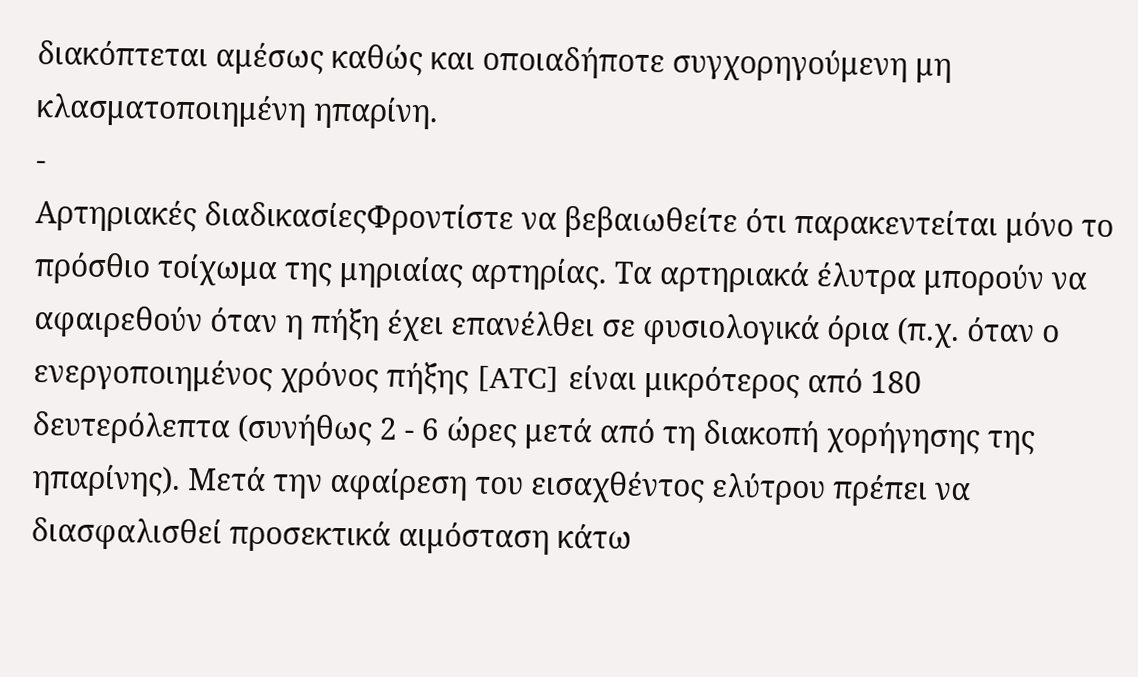διακόπτεται αμέσως καθώς και οποιαδήποτε συγχορηγούμενη μη κλασματοποιημένη ηπαρίνη.
-
Αρτηριακές διαδικασίεςΦροντίστε να βεβαιωθείτε ότι παρακεντείται μόνο το πρόσθιο τοίχωμα της μηριαίας αρτηρίας. Τα αρτηριακά έλυτρα μπορούν να αφαιρεθούν όταν η πήξη έχει επανέλθει σε φυσιολογικά όρια (π.χ. όταν ο ενεργοποιημένος χρόνος πήξης [ATC] είναι μικρότερος από 180 δευτερόλεπτα (συνήθως 2 - 6 ώρες μετά από τη διακοπή χορήγησης της ηπαρίνης). Μετά την αφαίρεση του εισαχθέντος ελύτρου πρέπει να διασφαλισθεί προσεκτικά αιμόσταση κάτω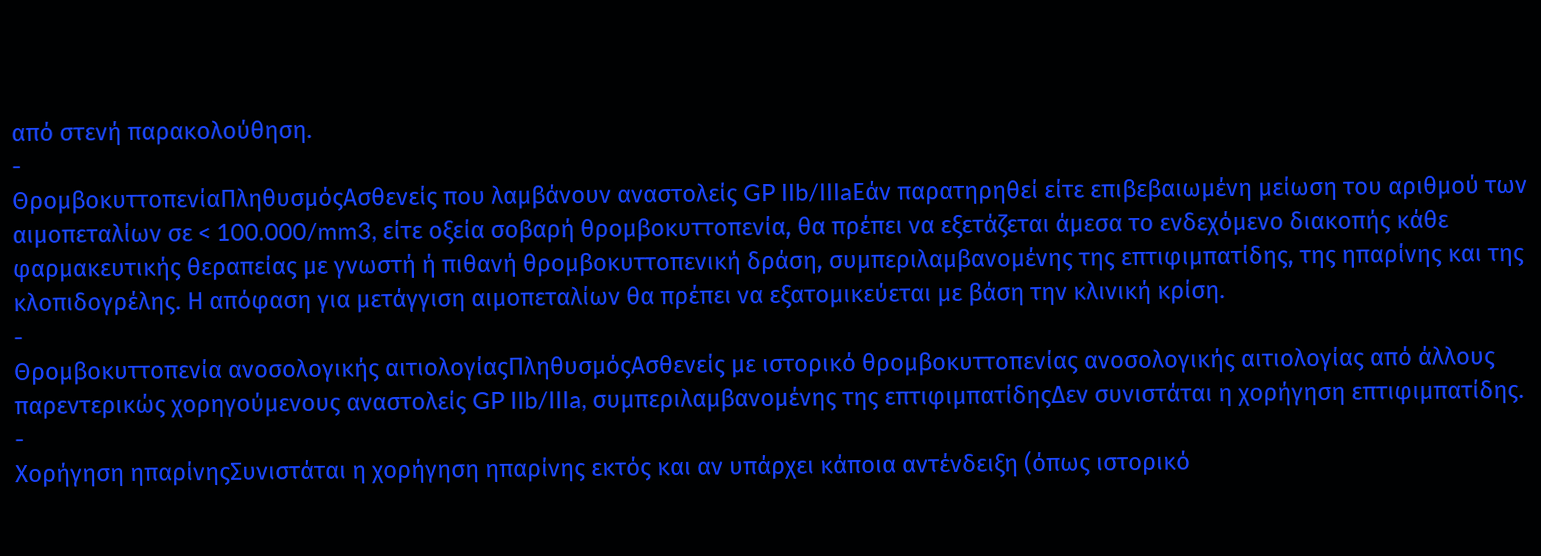από στενή παρακολούθηση.
-
ΘρομβοκυττοπενίαΠληθυσμόςΑσθενείς που λαμβάνουν αναστολείς GP IIb/IIIaΕάν παρατηρηθεί είτε επιβεβαιωμένη μείωση του αριθμού των αιμοπεταλίων σε < 100.000/mm3, είτε οξεία σοβαρή θρομβοκυττοπενία, θα πρέπει να εξετάζεται άμεσα το ενδεχόμενο διακοπής κάθε φαρμακευτικής θεραπείας με γνωστή ή πιθανή θρομβοκυττοπενική δράση, συμπεριλαμβανομένης της επτιφιμπατίδης, της ηπαρίνης και της κλοπιδογρέλης. Η απόφαση για μετάγγιση αιμοπεταλίων θα πρέπει να εξατομικεύεται με βάση την κλινική κρίση.
-
Θρομβοκυττοπενία ανοσολογικής αιτιολογίαςΠληθυσμόςΑσθενείς με ιστορικό θρομβοκυττοπενίας ανοσολογικής αιτιολογίας από άλλους παρεντερικώς χορηγούμενους αναστολείς GP IIb/IIIa, συμπεριλαμβανομένης της επτιφιμπατίδηςΔεν συνιστάται η χορήγηση επτιφιμπατίδης.
-
Χορήγηση ηπαρίνηςΣυνιστάται η χορήγηση ηπαρίνης εκτός και αν υπάρχει κάποια αντένδειξη (όπως ιστορικό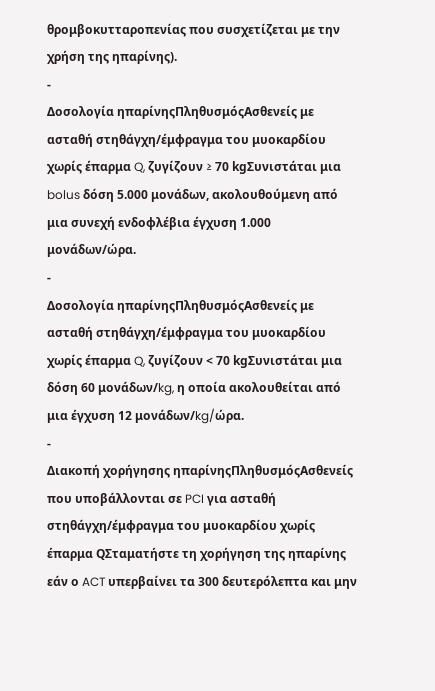θρομβοκυτταροπενίας που συσχετίζεται με την χρήση της ηπαρίνης).
-
Δοσολογία ηπαρίνηςΠληθυσμόςΑσθενείς με ασταθή στηθάγχη/έμφραγμα του μυοκαρδίου χωρίς έπαρμα Q, ζυγίζουν ≥ 70 kgΣυνιστάται μια bolus δόση 5.000 μονάδων, ακολουθούμενη από μια συνεχή ενδοφλέβια έγχυση 1.000 μονάδων/ώρα.
-
Δοσολογία ηπαρίνηςΠληθυσμόςΑσθενείς με ασταθή στηθάγχη/έμφραγμα του μυοκαρδίου χωρίς έπαρμα Q, ζυγίζουν < 70 kgΣυνιστάται μια δόση 60 μονάδων/kg, η οποία ακολουθείται από μια έγχυση 12 μονάδων/kg/ώρα.
-
Διακοπή χορήγησης ηπαρίνηςΠληθυσμόςΑσθενείς που υποβάλλονται σε PCI για ασταθή στηθάγχη/έμφραγμα του μυοκαρδίου χωρίς έπαρμα QΣταματήστε τη χορήγηση της ηπαρίνης εάν ο ACT υπερβαίνει τα 300 δευτερόλεπτα και μην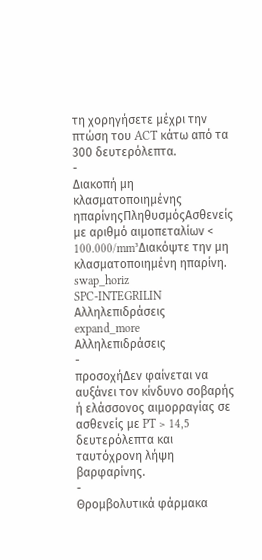τη χορηγήσετε μέχρι την πτώση του ACT κάτω από τα 300 δευτερόλεπτα.
-
Διακοπή μη κλασματοποιημένης ηπαρίνηςΠληθυσμόςΑσθενείς με αριθμό αιμοπεταλίων < 100.000/mm³Διακόψτε την μη κλασματοποιημένη ηπαρίνη.
swap_horiz
SPC-INTEGRILIN
Αλληλεπιδράσεις
expand_more
Αλληλεπιδράσεις
-
προσοχήΔεν φαίνεται να αυξάνει τον κίνδυνο σοβαρής ή ελάσσονος αιμορραγίας σε ασθενείς με PT > 14,5 δευτερόλεπτα και ταυτόχρονη λήψη βαρφαρίνης.
-
Θρομβολυτικά φάρμακα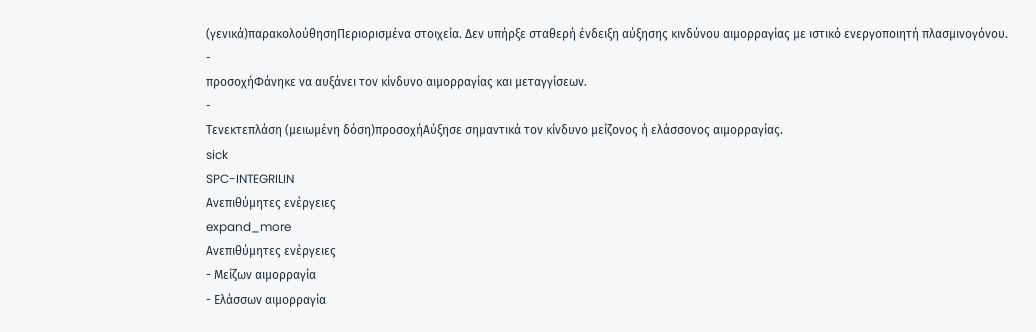(γενικά)παρακολούθησηΠεριορισμένα στοιχεία. Δεν υπήρξε σταθερή ένδειξη αύξησης κινδύνου αιμορραγίας με ιστικό ενεργοποιητή πλασμινογόνου.
-
προσοχήΦάνηκε να αυξάνει τον κίνδυνο αιμορραγίας και μεταγγίσεων.
-
Τενεκτεπλάση (μειωμένη δόση)προσοχήΑύξησε σημαντικά τον κίνδυνο μείζονος ή ελάσσονος αιμορραγίας.
sick
SPC-INTEGRILIN
Ανεπιθύμητες ενέργειες
expand_more
Ανεπιθύμητες ενέργειες
- Μείζων αιμορραγία
- Ελάσσων αιμορραγία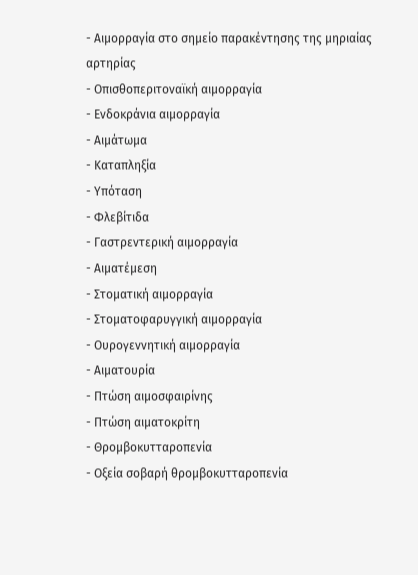- Αιμορραγία στο σημείο παρακέντησης της μηριαίας αρτηρίας
- Οπισθοπεριτοναϊκή αιμορραγία
- Ενδοκράνια αιμορραγία
- Αιμάτωμα
- Καταπληξία
- Υπόταση
- Φλεβίτιδα
- Γαστρεντερική αιμορραγία
- Αιματέμεση
- Στοματική αιμορραγία
- Στοματοφαρυγγική αιμορραγία
- Ουρογεννητική αιμορραγία
- Αιματουρία
- Πτώση αιμοσφαιρίνης
- Πτώση αιματοκρίτη
- Θρομβοκυτταροπενία
- Οξεία σοβαρή θρομβοκυτταροπενία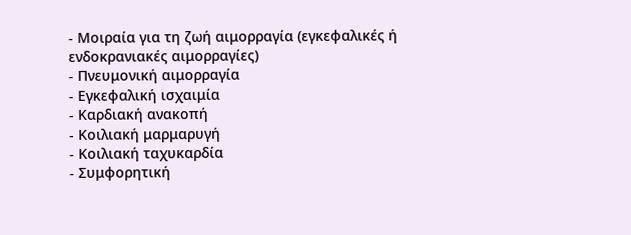- Μοιραία για τη ζωή αιμορραγία (εγκεφαλικές ή ενδοκρανιακές αιμορραγίες)
- Πνευμονική αιμορραγία
- Εγκεφαλική ισχαιμία
- Καρδιακή ανακοπή
- Κοιλιακή μαρμαρυγή
- Κοιλιακή ταχυκαρδία
- Συμφορητική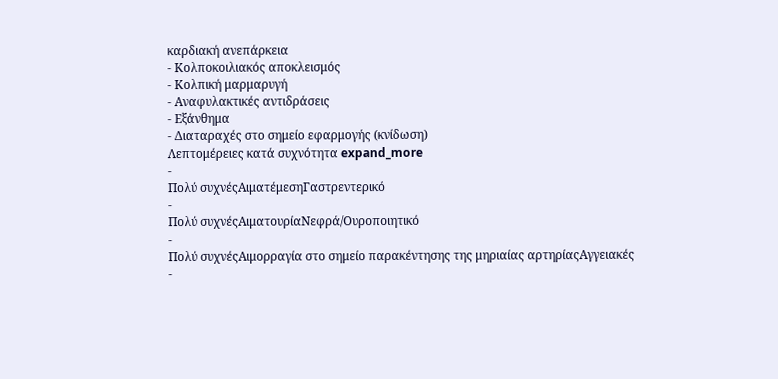καρδιακή ανεπάρκεια
- Κολποκοιλιακός αποκλεισμός
- Κολπική μαρμαρυγή
- Αναφυλακτικές αντιδράσεις
- Εξάνθημα
- Διαταραχές στο σημείο εφαρμογής (κνίδωση)
Λεπτομέρειες κατά συχνότητα expand_more
-
Πολύ συχνέςΑιματέμεσηΓαστρεντερικό
-
Πολύ συχνέςΑιματουρίαΝεφρά/Ουροποιητικό
-
Πολύ συχνέςΑιμορραγία στο σημείο παρακέντησης της μηριαίας αρτηρίαςΑγγειακές
-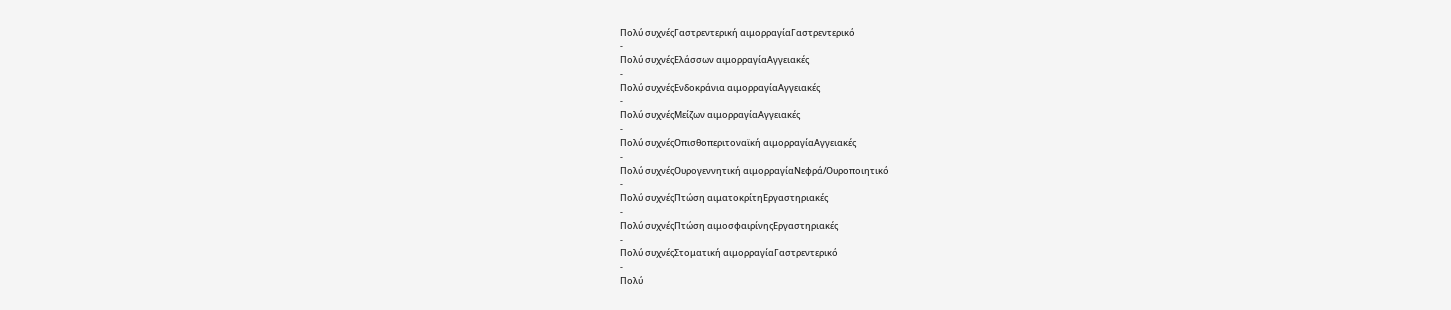Πολύ συχνέςΓαστρεντερική αιμορραγίαΓαστρεντερικό
-
Πολύ συχνέςΕλάσσων αιμορραγίαΑγγειακές
-
Πολύ συχνέςΕνδοκράνια αιμορραγίαΑγγειακές
-
Πολύ συχνέςΜείζων αιμορραγίαΑγγειακές
-
Πολύ συχνέςΟπισθοπεριτοναϊκή αιμορραγίαΑγγειακές
-
Πολύ συχνέςΟυρογεννητική αιμορραγίαΝεφρά/Ουροποιητικό
-
Πολύ συχνέςΠτώση αιματοκρίτηΕργαστηριακές
-
Πολύ συχνέςΠτώση αιμοσφαιρίνηςΕργαστηριακές
-
Πολύ συχνέςΣτοματική αιμορραγίαΓαστρεντερικό
-
Πολύ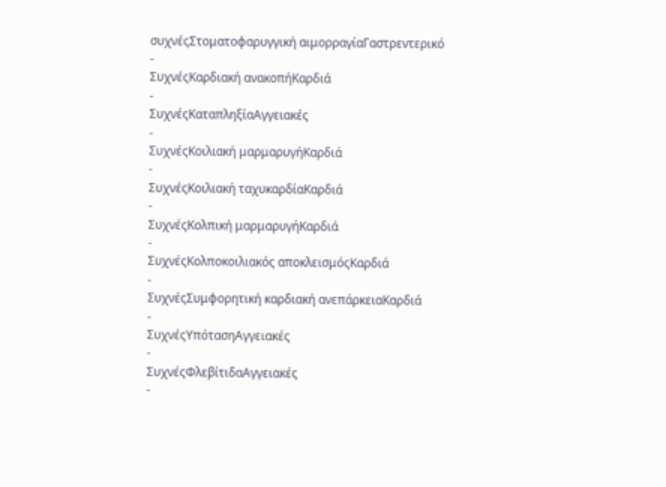συχνέςΣτοματοφαρυγγική αιμορραγίαΓαστρεντερικό
-
ΣυχνέςΚαρδιακή ανακοπήΚαρδιά
-
ΣυχνέςΚαταπληξίαΑγγειακές
-
ΣυχνέςΚοιλιακή μαρμαρυγήΚαρδιά
-
ΣυχνέςΚοιλιακή ταχυκαρδίαΚαρδιά
-
ΣυχνέςΚολπική μαρμαρυγήΚαρδιά
-
ΣυχνέςΚολποκοιλιακός αποκλεισμόςΚαρδιά
-
ΣυχνέςΣυμφορητική καρδιακή ανεπάρκειαΚαρδιά
-
ΣυχνέςΥπότασηΑγγειακές
-
ΣυχνέςΦλεβίτιδαΑγγειακές
-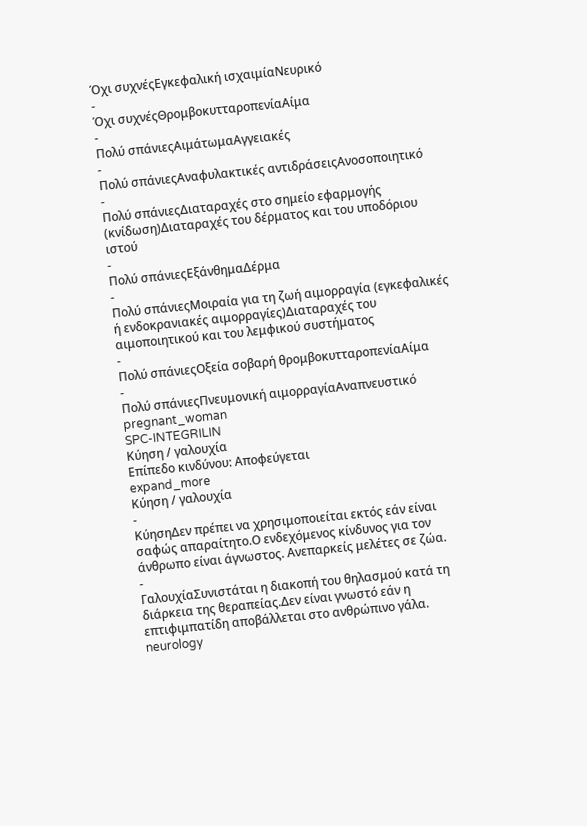Όχι συχνέςΕγκεφαλική ισχαιμίαΝευρικό
-
Όχι συχνέςΘρομβοκυτταροπενίαΑίμα
-
Πολύ σπάνιεςΑιμάτωμαΑγγειακές
-
Πολύ σπάνιεςΑναφυλακτικές αντιδράσειςΑνοσοποιητικό
-
Πολύ σπάνιεςΔιαταραχές στο σημείο εφαρμογής (κνίδωση)Διαταραχές του δέρματος και του υποδόριου ιστού
-
Πολύ σπάνιεςΕξάνθημαΔέρμα
-
Πολύ σπάνιεςΜοιραία για τη ζωή αιμορραγία (εγκεφαλικές ή ενδοκρανιακές αιμορραγίες)Διαταραχές του αιμοποιητικού και του λεμφικού συστήματος
-
Πολύ σπάνιεςΟξεία σοβαρή θρομβοκυτταροπενίαΑίμα
-
Πολύ σπάνιεςΠνευμονική αιμορραγίαΑναπνευστικό
pregnant_woman
SPC-INTEGRILIN
Κύηση / γαλουχία
Επίπεδο κινδύνου: Αποφεύγεται
expand_more
Κύηση / γαλουχία
-
ΚύησηΔεν πρέπει να χρησιμοποιείται εκτός εάν είναι σαφώς απαραίτητο.Ο ενδεχόμενος κίνδυνος για τον άνθρωπο είναι άγνωστος. Ανεπαρκείς μελέτες σε ζώα.
-
ΓαλουχίαΣυνιστάται η διακοπή του θηλασμού κατά τη διάρκεια της θεραπείας.Δεν είναι γνωστό εάν η επτιφιμπατίδη αποβάλλεται στο ανθρώπινο γάλα.
neurology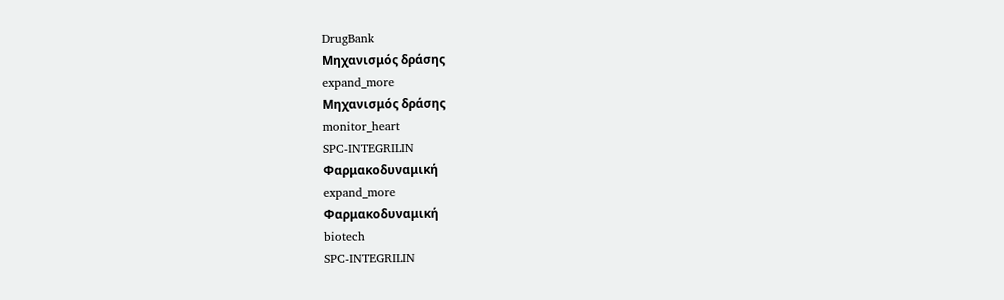DrugBank
Μηχανισμός δράσης
expand_more
Μηχανισμός δράσης
monitor_heart
SPC-INTEGRILIN
Φαρμακοδυναμική
expand_more
Φαρμακοδυναμική
biotech
SPC-INTEGRILIN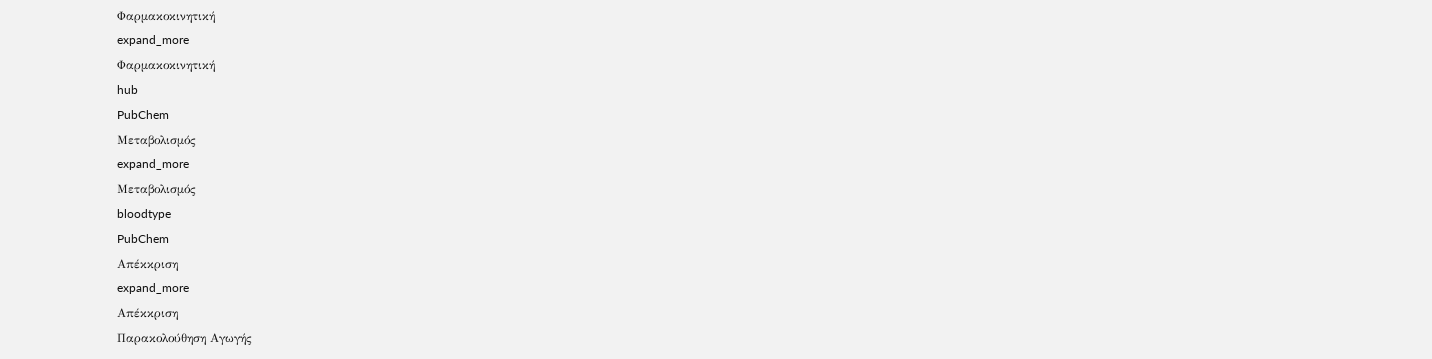Φαρμακοκινητική
expand_more
Φαρμακοκινητική
hub
PubChem
Μεταβολισμός
expand_more
Μεταβολισμός
bloodtype
PubChem
Απέκκριση
expand_more
Απέκκριση
Παρακολούθηση Αγωγής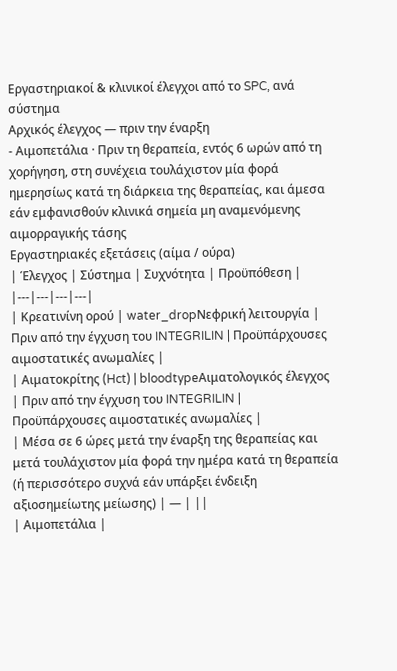Εργαστηριακοί & κλινικοί έλεγχοι από το SPC, ανά σύστημα
Αρχικός έλεγχος — πριν την έναρξη
- Αιμοπετάλια · Πριν τη θεραπεία, εντός 6 ωρών από τη χορήγηση, στη συνέχεια τουλάχιστον μία φορά ημερησίως κατά τη διάρκεια της θεραπείας, και άμεσα εάν εμφανισθούν κλινικά σημεία μη αναμενόμενης αιμορραγικής τάσης
Εργαστηριακές εξετάσεις (αίμα / ούρα)
| Έλεγχος | Σύστημα | Συχνότητα | Προϋπόθεση |
|---|---|---|---|
| Κρεατινίνη ορού | water_dropΝεφρική λειτουργία | Πριν από την έγχυση του INTEGRILIN | Προϋπάρχουσες αιμοστατικές ανωμαλίες |
| Αιματοκρίτης (Hct) | bloodtypeΑιματολογικός έλεγχος | Πριν από την έγχυση του INTEGRILIN | Προϋπάρχουσες αιμοστατικές ανωμαλίες |
| Μέσα σε 6 ώρες μετά την έναρξη της θεραπείας και μετά τουλάχιστον μία φορά την ημέρα κατά τη θεραπεία (ή περισσότερο συχνά εάν υπάρξει ένδειξη αξιοσημείωτης μείωσης) | — | ||
| Αιμοπετάλια |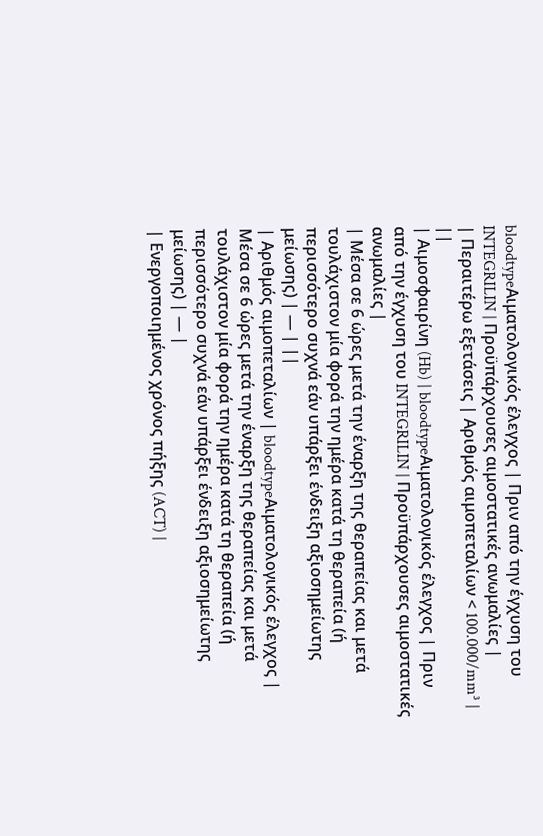bloodtypeΑιματολογικός έλεγχος | Πριν από την έγχυση του INTEGRILIN | Προϋπάρχουσες αιμοστατικές ανωμαλίες |
| Περαιτέρω εξετάσεις | Αριθμός αιμοπεταλίων < 100.000/mm³ | ||
| Αιμοσφαιρίνη (Hb) | bloodtypeΑιματολογικός έλεγχος | Πριν από την έγχυση του INTEGRILIN | Προϋπάρχουσες αιμοστατικές ανωμαλίες |
| Μέσα σε 6 ώρες μετά την έναρξη της θεραπείας και μετά τουλάχιστον μία φορά την ημέρα κατά τη θεραπεία (ή περισσότερο συχνά εάν υπάρξει ένδειξη αξιοσημείωτης μείωσης) | — | ||
| Αριθμός αιμοπεταλίων | bloodtypeΑιματολογικός έλεγχος | Μέσα σε 6 ώρες μετά την έναρξη της θεραπείας και μετά τουλάχιστον μία φορά την ημέρα κατά τη θεραπεία (ή περισσότερο συχνά εάν υπάρξει ένδειξη αξιοσημείωτης μείωσης) | — |
| Ενεργοποιημένος χρόνος πήξης (ACT) |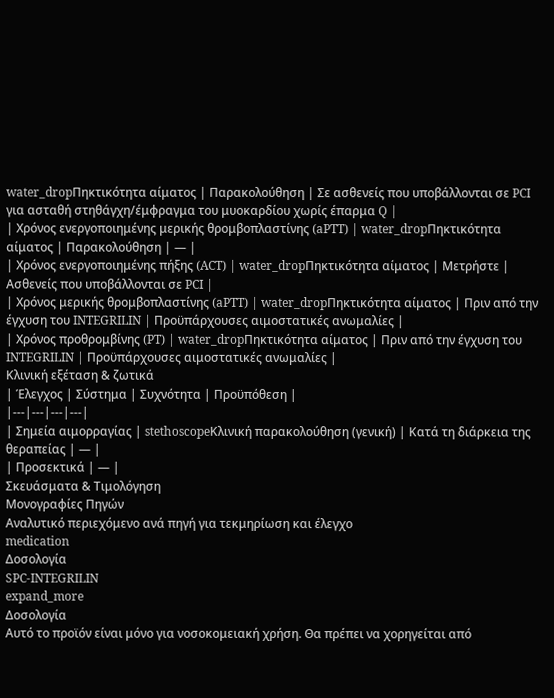water_dropΠηκτικότητα αίματος | Παρακολούθηση | Σε ασθενείς που υποβάλλονται σε PCI για ασταθή στηθάγχη/έμφραγμα του μυοκαρδίου χωρίς έπαρμα Q |
| Χρόνος ενεργοποιημένης μερικής θρομβοπλαστίνης (aPTT) | water_dropΠηκτικότητα αίματος | Παρακολούθηση | — |
| Χρόνος ενεργοποιημένης πήξης (ACT) | water_dropΠηκτικότητα αίματος | Μετρήστε | Ασθενείς που υποβάλλονται σε PCI |
| Χρόνος μερικής θρομβοπλαστίνης (aPTT) | water_dropΠηκτικότητα αίματος | Πριν από την έγχυση του INTEGRILIN | Προϋπάρχουσες αιμοστατικές ανωμαλίες |
| Χρόνος προθρομβίνης (PT) | water_dropΠηκτικότητα αίματος | Πριν από την έγχυση του INTEGRILIN | Προϋπάρχουσες αιμοστατικές ανωμαλίες |
Κλινική εξέταση & ζωτικά
| Έλεγχος | Σύστημα | Συχνότητα | Προϋπόθεση |
|---|---|---|---|
| Σημεία αιμορραγίας | stethoscopeΚλινική παρακολούθηση (γενική) | Κατά τη διάρκεια της θεραπείας | — |
| Προσεκτικά | — |
Σκευάσματα & Τιμολόγηση
Μονογραφίες Πηγών
Αναλυτικό περιεχόμενο ανά πηγή για τεκμηρίωση και έλεγχο
medication
Δοσολογία
SPC-INTEGRILIN
expand_more
Δοσολογία
Αυτό το προϊόν είναι μόνο για νοσοκομειακή χρήση. Θα πρέπει να χορηγείται από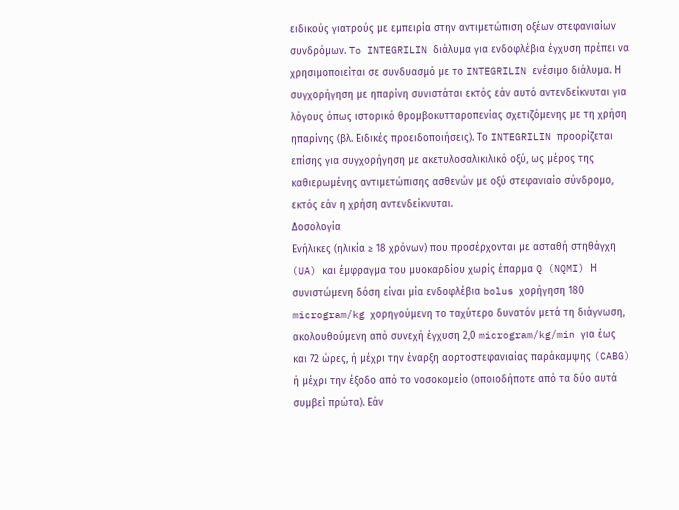ειδικούς γιατρούς με εμπειρία στην αντιμετώπιση οξέων στεφανιαίων συνδρόμων. To INTEGRILIN διάλυμα για ενδοφλέβια έγχυση πρέπει να χρησιμοποιείται σε συνδυασμό με το INTEGRILIN ενέσιμο διάλυμα. Η συγχορήγηση με ηπαρίνη συνιστάται εκτός εάν αυτό αντενδείκνυται για λόγους όπως ιστορικό θρομβοκυτταροπενίας σχετιζόμενης με τη χρήση ηπαρίνης (βλ. Ειδικές προειδοποιήσεις). Το INTEGRILIN προορίζεται επίσης για συγχορήγηση με ακετυλοσαλικιλικό οξύ, ως μέρος της καθιερωμένης αντιμετώπισης ασθενών με οξύ στεφανιαίο σύνδρομο, εκτός εάν η χρήση αντενδείκνυται.
Δοσολογία
Ενήλικες (ηλικία ≥ 18 χρόνων) που προσέρχονται με ασταθή στηθάγχη (UA) και έμφραγμα του μυοκαρδίου χωρίς έπαρμα Q (NQMI) Η συνιστώμενη δόση είναι μία ενδοφλέβια bolus χορήγηση 180 microgram/kg χορηγούμενη το ταχύτερο δυνατόν μετά τη διάγνωση, ακολουθούμενη από συνεχή έγχυση 2,0 microgram/kg/min για έως και 72 ώρες, ή μέχρι την έναρξη αορτοστεφανιαίας παράκαμψης (CABG) ή μέχρι την έξοδο από το νοσοκομείο (οποιοδήποτε από τα δύο αυτά συμβεί πρώτα). Εάν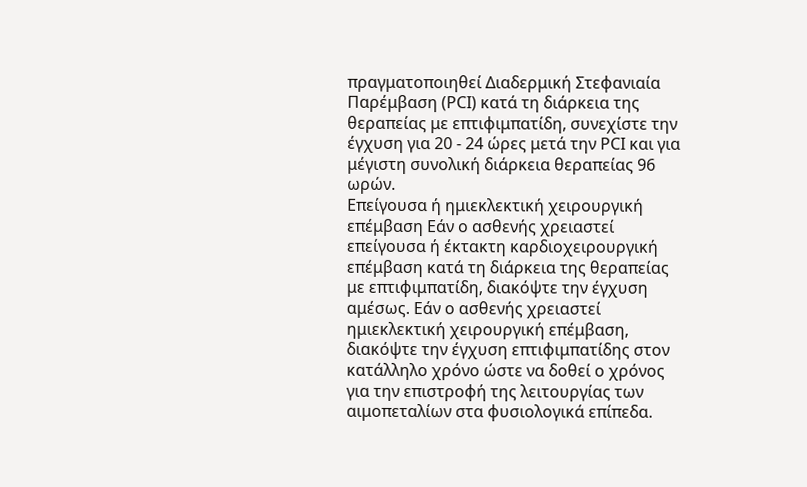πραγματοποιηθεί Διαδερμική Στεφανιαία Παρέμβαση (PCI) κατά τη διάρκεια της θεραπείας με επτιφιμπατίδη, συνεχίστε την έγχυση για 20 - 24 ώρες μετά την PCI και για μέγιστη συνολική διάρκεια θεραπείας 96 ωρών.
Επείγουσα ή ημιεκλεκτική χειρουργική επέμβαση Εάν ο ασθενής χρειαστεί επείγουσα ή έκτακτη καρδιοχειρουργική επέμβαση κατά τη διάρκεια της θεραπείας με επτιφιμπατίδη, διακόψτε την έγχυση αμέσως. Εάν ο ασθενής χρειαστεί ημιεκλεκτική χειρουργική επέμβαση, διακόψτε την έγχυση επτιφιμπατίδης στον κατάλληλο χρόνο ώστε να δοθεί ο χρόνος για την επιστροφή της λειτουργίας των αιμοπεταλίων στα φυσιολογικά επίπεδα.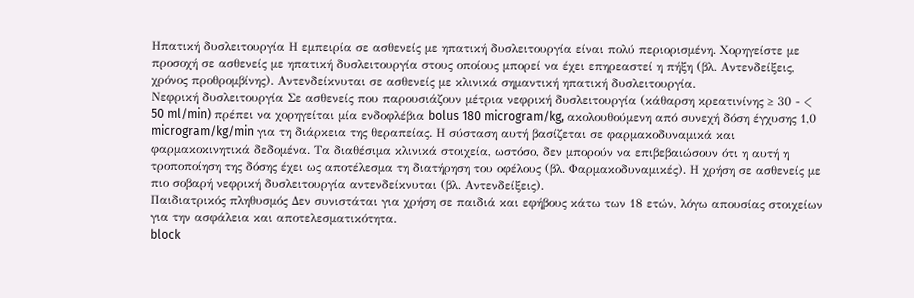Ηπατική δυσλειτουργία Η εμπειρία σε ασθενείς με ηπατική δυσλειτουργία είναι πολύ περιορισμένη. Χορηγείστε με προσοχή σε ασθενείς με ηπατική δυσλειτουργία στους οποίους μπορεί να έχει επηρεαστεί η πήξη (βλ. Αντενδείξεις, χρόνος προθρομβίνης). Αντενδείκνυται σε ασθενείς με κλινικά σημαντική ηπατική δυσλειτουργία.
Νεφρική δυσλειτουργία Σε ασθενείς που παρουσιάζουν μέτρια νεφρική δυσλειτουργία (κάθαρση κρεατινίνης ≥ 30 - < 50 ml/min) πρέπει να χορηγείται μία ενδοφλέβια bolus 180 microgram/kg, ακολουθούμενη από συνεχή δόση έγχυσης 1,0 microgram/kg/min για τη διάρκεια της θεραπείας. Η σύσταση αυτή βασίζεται σε φαρμακοδυναμικά και φαρμακοκινητικά δεδομένα. Τα διαθέσιμα κλινικά στοιχεία, ωστόσο, δεν μπορούν να επιβεβαιώσουν ότι η αυτή η τροποποίηση της δόσης έχει ως αποτέλεσμα τη διατήρηση του οφέλους (βλ. Φαρμακοδυναμικές). Η χρήση σε ασθενείς με πιο σοβαρή νεφρική δυσλειτουργία αντενδείκνυται (βλ. Αντενδείξεις).
Παιδιατρικός πληθυσμός Δεν συνιστάται για χρήση σε παιδιά και εφήβους κάτω των 18 ετών, λόγω απουσίας στοιχείων για την ασφάλεια και αποτελεσματικότητα.
block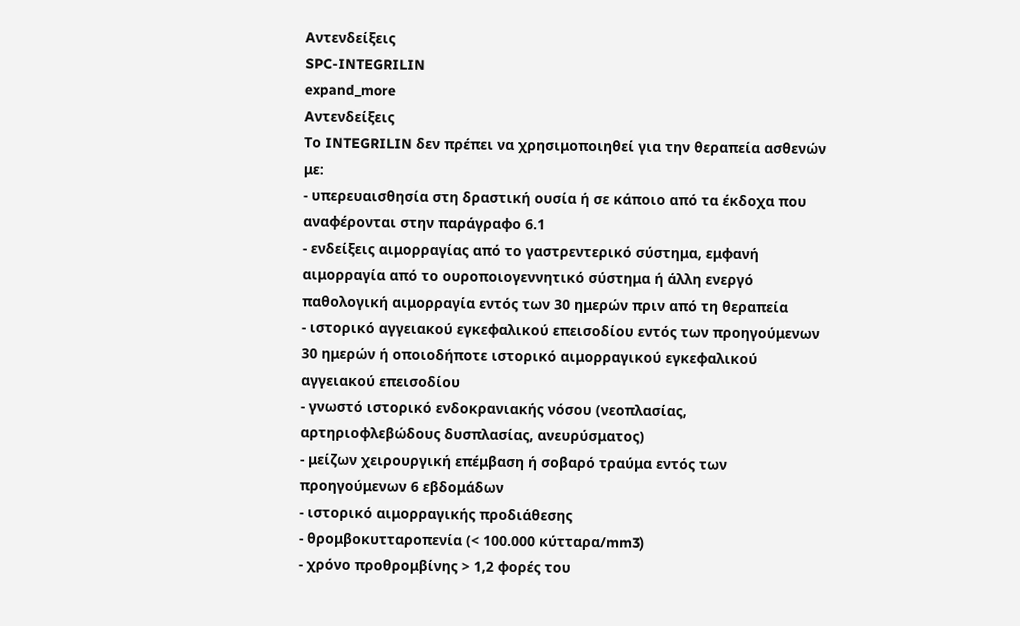Αντενδείξεις
SPC-INTEGRILIN
expand_more
Αντενδείξεις
Το INTEGRILIN δεν πρέπει να χρησιμοποιηθεί για την θεραπεία ασθενών με:
- υπερευαισθησία στη δραστική ουσία ή σε κάποιο από τα έκδοχα που αναφέρονται στην παράγραφο 6.1
- ενδείξεις αιμορραγίας από το γαστρεντερικό σύστημα, εμφανή αιμορραγία από το ουροποιογεννητικό σύστημα ή άλλη ενεργό παθολογική αιμορραγία εντός των 30 ημερών πριν από τη θεραπεία
- ιστορικό αγγειακού εγκεφαλικού επεισοδίου εντός των προηγούμενων 30 ημερών ή οποιοδήποτε ιστορικό αιμορραγικού εγκεφαλικού αγγειακού επεισοδίου
- γνωστό ιστορικό ενδοκρανιακής νόσου (νεοπλασίας, αρτηριοφλεβώδους δυσπλασίας, ανευρύσματος)
- μείζων χειρουργική επέμβαση ή σοβαρό τραύμα εντός των προηγούμενων 6 εβδομάδων
- ιστορικό αιμορραγικής προδιάθεσης
- θρομβοκυτταροπενία (< 100.000 κύτταρα/mm3)
- χρόνο προθρομβίνης > 1,2 φορές του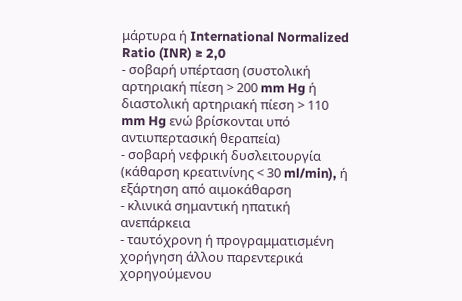μάρτυρα ή International Normalized Ratio (INR) ≥ 2,0
- σοβαρή υπέρταση (συστολική αρτηριακή πίεση > 200 mm Hg ή διαστολική αρτηριακή πίεση > 110 mm Hg ενώ βρίσκονται υπό αντιυπερτασική θεραπεία)
- σοβαρή νεφρική δυσλειτουργία (κάθαρση κρεατινίνης < 30 ml/min), ή εξάρτηση από αιμοκάθαρση
- κλινικά σημαντική ηπατική ανεπάρκεια
- ταυτόχρονη ή προγραμματισμένη χορήγηση άλλου παρεντερικά χορηγούμενου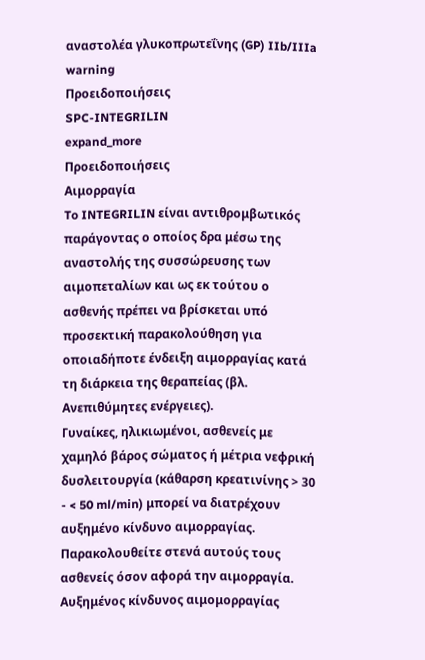αναστολέα γλυκοπρωτεΐνης (GP) IIb/IIIa
warning
Προειδοποιήσεις
SPC-INTEGRILIN
expand_more
Προειδοποιήσεις
Αιμορραγία
To INTEGRILIN είναι αντιθρομβωτικός παράγοντας ο οποίος δρα μέσω της αναστολής της συσσώρευσης των αιμοπεταλίων και ως εκ τούτου ο ασθενής πρέπει να βρίσκεται υπό προσεκτική παρακολούθηση για οποιαδήποτε ένδειξη αιμορραγίας κατά τη διάρκεια της θεραπείας (βλ. Ανεπιθύμητες ενέργειες).
Γυναίκες, ηλικιωμένοι, ασθενείς με χαμηλό βάρος σώματος ή μέτρια νεφρική δυσλειτουργία (κάθαρση κρεατινίνης > 30 - < 50 ml/min) μπορεί να διατρέχουν αυξημένο κίνδυνο αιμορραγίας. Παρακολουθείτε στενά αυτούς τους ασθενείς όσον αφορά την αιμορραγία.
Αυξημένος κίνδυνος αιμομορραγίας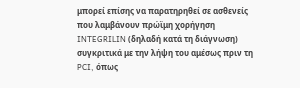μπορεί επίσης να παρατηρηθεί σε ασθενείς που λαμβάνουν πρώϊμη χορήγηση INTEGRILIN (δηλαδή κατά τη διάγνωση) συγκριτικά με την λήψη του αμέσως πριν τη PCI, όπως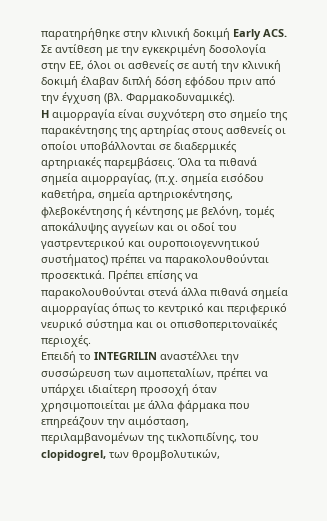παρατηρήθηκε στην κλινική δοκιμή Early ACS. Σε αντίθεση με την εγκεκριμένη δοσολογία στην ΕΕ, όλοι οι ασθενείς σε αυτή την κλινική δοκιμή έλαβαν διπλή δόση εφόδου πριν από την έγχυση (βλ. Φαρμακοδυναμικές).
H αιμορραγία είναι συχνότερη στο σημείο της παρακέντησης της αρτηρίας στους ασθενείς οι οποίοι υποβάλλονται σε διαδερμικές αρτηριακές παρεμβάσεις. Όλα τα πιθανά σημεία αιμορραγίας, (π.χ. σημεία εισόδου καθετήρα, σημεία αρτηριοκέντησης, φλεβοκέντησης ή κέντησης με βελόνη, τομές αποκάλυψης αγγείων και οι οδοί του γαστρεντερικού και ουροποιογεννητικού συστήματος) πρέπει να παρακολουθούνται προσεκτικά. Πρέπει επίσης να παρακολουθούνται στενά άλλα πιθανά σημεία αιμορραγίας όπως το κεντρικό και περιφερικό νευρικό σύστημα και οι οπισθοπεριτοναϊκές περιοχές.
Επειδή το INTEGRILIN αναστέλλει την συσσώρευση των αιμοπεταλίων, πρέπει να υπάρχει ιδιαίτερη προσοχή όταν χρησιμοποιείται με άλλα φάρμακα που επηρεάζουν την αιμόσταση, περιλαμβανομένων της τικλοπιδίνης, του clopidogrel, των θρομβολυτικών,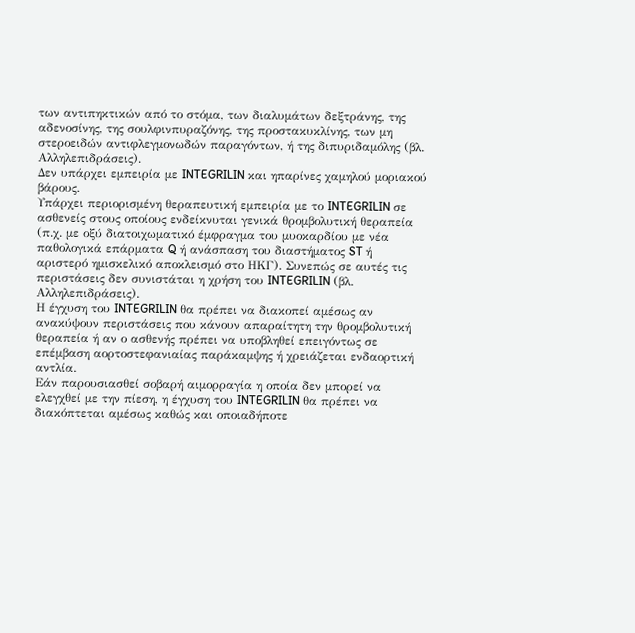των αντιπηκτικών από το στόμα, των διαλυμάτων δεξτράνης, της αδενοσίνης, της σουλφινπυραζόνης, της προστακυκλίνης, των μη στεροειδών αντιφλεγμονωδών παραγόντων, ή της διπυριδαμόλης (βλ. Αλληλεπιδράσεις).
Δεν υπάρχει εμπειρία με INTEGRILIN και ηπαρίνες χαμηλού μοριακού βάρους.
Υπάρχει περιορισμένη θεραπευτική εμπειρία με το INTEGRILIN σε ασθενείς στους οποίους ενδείκνυται γενικά θρομβολυτική θεραπεία (π.χ. με οξύ διατοιχωματικό έμφραγμα του μυοκαρδίου με νέα παθολογικά επάρματα Q ή ανάσπαση του διαστήματος ST ή αριστερό ημισκελικό αποκλεισμό στο ΗΚΓ). Συνεπώς σε αυτές τις περιστάσεις δεν συνιστάται η χρήση του INTEGRILIN (βλ. Αλληλεπιδράσεις).
Η έγχυση του INTEGRILIN θα πρέπει να διακοπεί αμέσως αν ανακύψουν περιστάσεις που κάνουν απαραίτητη την θρομβολυτική θεραπεία ή αν ο ασθενής πρέπει να υποβληθεί επειγόντως σε επέμβαση αορτοστεφανιαίας παράκαμψης ή χρειάζεται ενδαορτική αντλία.
Εάν παρουσιασθεί σοβαρή αιμορραγία η οποία δεν μπορεί να ελεγχθεί με την πίεση, η έγχυση του INTEGRILIN θα πρέπει να διακόπτεται αμέσως καθώς και οποιαδήποτε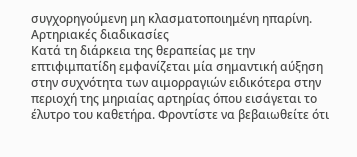συγχορηγούμενη μη κλασματοποιημένη ηπαρίνη.
Αρτηριακές διαδικασίες
Κατά τη διάρκεια της θεραπείας με την επτιφιμπατίδη εμφανίζεται μία σημαντική αύξηση στην συχνότητα των αιμορραγιών ειδικότερα στην περιοχή της μηριαίας αρτηρίας όπου εισάγεται το έλυτρο του καθετήρα. Φροντίστε να βεβαιωθείτε ότι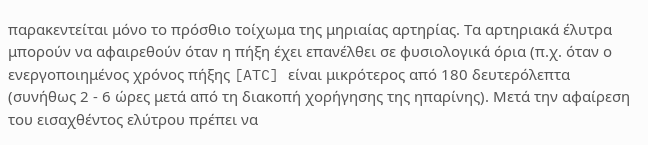παρακεντείται μόνο το πρόσθιο τοίχωμα της μηριαίας αρτηρίας. Τα αρτηριακά έλυτρα μπορούν να αφαιρεθούν όταν η πήξη έχει επανέλθει σε φυσιολογικά όρια (π.χ. όταν ο ενεργοποιημένος χρόνος πήξης [ATC] είναι μικρότερος από 180 δευτερόλεπτα (συνήθως 2 - 6 ώρες μετά από τη διακοπή χορήγησης της ηπαρίνης). Μετά την αφαίρεση του εισαχθέντος ελύτρου πρέπει να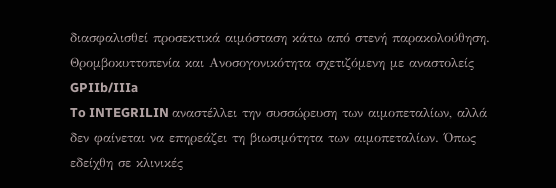διασφαλισθεί προσεκτικά αιμόσταση κάτω από στενή παρακολούθηση.
Θρομβοκυττοπενία και Ανοσογονικότητα σχετιζόμενη με αναστολείς GPIIb/IIIa
To INTEGRILIN αναστέλλει την συσσώρευση των αιμοπεταλίων, αλλά δεν φαίνεται να επηρεάζει τη βιωσιμότητα των αιμοπεταλίων. Όπως εδείχθη σε κλινικές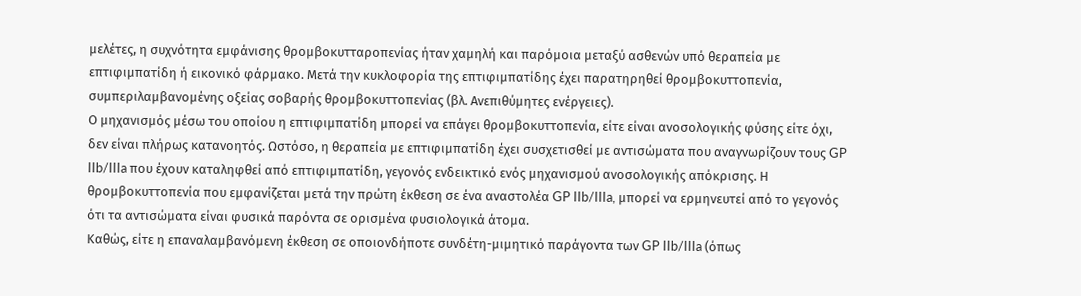μελέτες, η συχνότητα εμφάνισης θρομβοκυτταροπενίας ήταν χαμηλή και παρόμοια μεταξύ ασθενών υπό θεραπεία με επτιφιμπατίδη ή εικονικό φάρμακο. Μετά την κυκλοφορία της επτιφιμπατίδης έχει παρατηρηθεί θρομβοκυττοπενία, συμπεριλαμβανομένης οξείας σοβαρής θρομβοκυττοπενίας (βλ. Ανεπιθύμητες ενέργειες).
Ο μηχανισμός μέσω του οποίου η επτιφιμπατίδη μπορεί να επάγει θρομβοκυττοπενία, είτε είναι ανοσολογικής φύσης είτε όχι, δεν είναι πλήρως κατανοητός. Ωστόσο, η θεραπεία με επτιφιμπατίδη έχει συσχετισθεί με αντισώματα που αναγνωρίζουν τους GP IIb/IIIa που έχουν καταληφθεί από επτιφιμπατίδη, γεγονός ενδεικτικό ενός μηχανισμού ανοσολογικής απόκρισης. Η θρομβοκυττοπενία που εμφανίζεται μετά την πρώτη έκθεση σε ένα αναστολέα GP IIb/IIIa, μπορεί να ερμηνευτεί από το γεγονός ότι τα αντισώματα είναι φυσικά παρόντα σε ορισμένα φυσιολογικά άτομα.
Καθώς, είτε η επαναλαμβανόμενη έκθεση σε οποιονδήποτε συνδέτη-μιμητικό παράγοντα των GP IIb/IIIa (όπως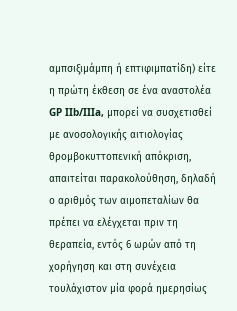αμπσιξιμάμπη ή επτιφιμπατίδη) είτε η πρώτη έκθεση σε ένα αναστολέα GP IIb/IIIa, μπορεί να συσχετισθεί με ανοσολογικής αιτιολογίας θρομβοκυττοπενική απόκριση, απαιτείται παρακολούθηση, δηλαδή ο αριθμός των αιμοπεταλίων θα πρέπει να ελέγχεται πριν τη θεραπεία, εντός 6 ωρών από τη χορήγηση και στη συνέχεια τουλάχιστον μία φορά ημερησίως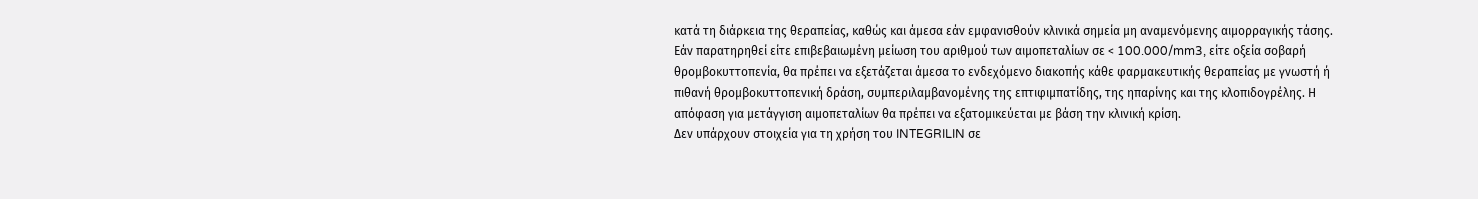κατά τη διάρκεια της θεραπείας, καθώς και άμεσα εάν εμφανισθούν κλινικά σημεία μη αναμενόμενης αιμορραγικής τάσης.
Εάν παρατηρηθεί είτε επιβεβαιωμένη μείωση του αριθμού των αιμοπεταλίων σε < 100.000/mm3, είτε οξεία σοβαρή θρομβοκυττοπενία, θα πρέπει να εξετάζεται άμεσα το ενδεχόμενο διακοπής κάθε φαρμακευτικής θεραπείας με γνωστή ή πιθανή θρομβοκυττοπενική δράση, συμπεριλαμβανομένης της επτιφιμπατίδης, της ηπαρίνης και της κλοπιδογρέλης. Η απόφαση για μετάγγιση αιμοπεταλίων θα πρέπει να εξατομικεύεται με βάση την κλινική κρίση.
Δεν υπάρχουν στοιχεία για τη χρήση του INTEGRILIN σε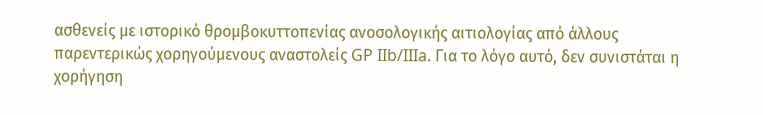ασθενείς με ιστορικό θρομβοκυττοπενίας ανοσολογικής αιτιολογίας από άλλους παρεντερικώς χορηγούμενους αναστολείς GP IIb/IIIa. Για το λόγο αυτό, δεν συνιστάται η χορήγηση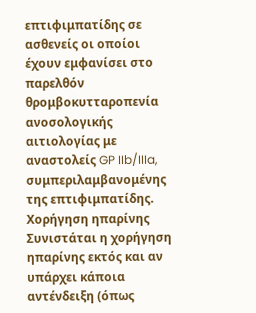επτιφιμπατίδης σε ασθενείς οι οποίοι έχουν εμφανίσει στο παρελθόν θρομβοκυτταροπενία ανοσολογικής αιτιολογίας με αναστολείς GP IIb/IIIa, συμπεριλαμβανομένης της επτιφιμπατίδης.
Χορήγηση ηπαρίνης
Συνιστάται η χορήγηση ηπαρίνης εκτός και αν υπάρχει κάποια αντένδειξη (όπως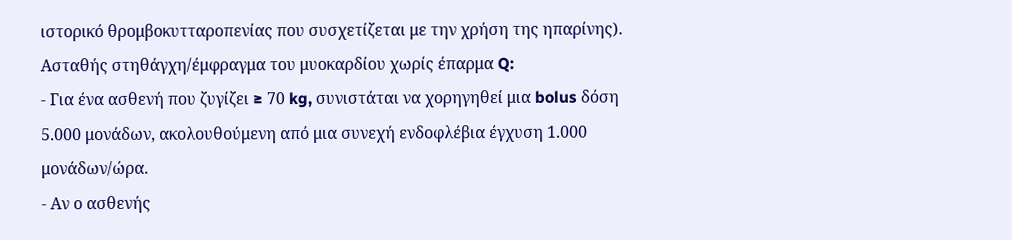ιστορικό θρομβοκυτταροπενίας που συσχετίζεται με την χρήση της ηπαρίνης).
Ασταθής στηθάγχη/έμφραγμα του μυοκαρδίου χωρίς έπαρμα Q:
- Για ένα ασθενή που ζυγίζει ≥ 70 kg, συνιστάται να χορηγηθεί μια bolus δόση 5.000 μονάδων, ακολουθούμενη από μια συνεχή ενδοφλέβια έγχυση 1.000 μονάδων/ώρα.
- Αν ο ασθενής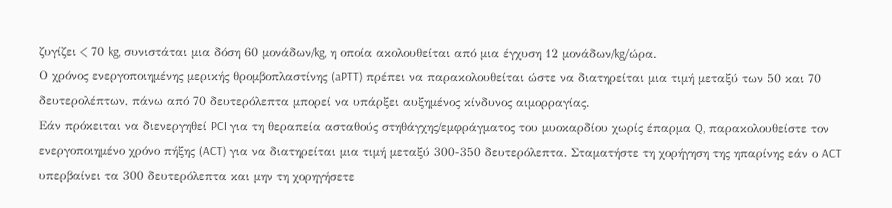ζυγίζει < 70 kg, συνιστάται μια δόση 60 μονάδων/kg, η οποία ακολουθείται από μια έγχυση 12 μονάδων/kg/ώρα.
Ο χρόνος ενεργοποιημένης μερικής θρομβοπλαστίνης (aPTT) πρέπει να παρακολουθείται ώστε να διατηρείται μια τιμή μεταξύ των 50 και 70 δευτερολέπτων, πάνω από 70 δευτερόλεπτα μπορεί να υπάρξει αυξημένος κίνδυνος αιμορραγίας.
Εάν πρόκειται να διενεργηθεί PCI για τη θεραπεία ασταθούς στηθάγχης/εμφράγματος του μυοκαρδίου χωρίς έπαρμα Q, παρακολουθείστε τον ενεργοποιημένο χρόνο πήξης (ACT) για να διατηρείται μια τιμή μεταξύ 300-350 δευτερόλεπτα. Σταματήστε τη χορήγηση της ηπαρίνης εάν ο ACT υπερβαίνει τα 300 δευτερόλεπτα και μην τη χορηγήσετε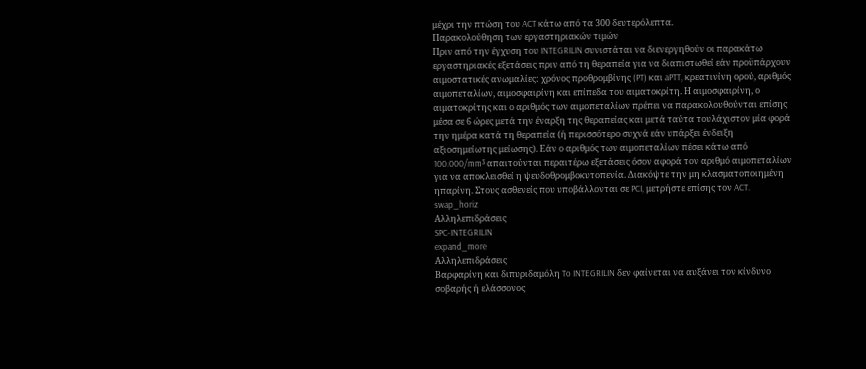μέχρι την πτώση του ACT κάτω από τα 300 δευτερόλεπτα.
Παρακολούθηση των εργαστηριακών τιμών
Πριν από την έγχυση του INTEGRILIN συνιστάται να διενεργηθούν οι παρακάτω εργαστηριακές εξετάσεις πριν από τη θεραπεία για να διαπιστωθεί εάν προϋπάρχουν αιμοστατικές ανωμαλίες: χρόνος προθρομβίνης (PT) και aPTT, κρεατινίνη ορού, αριθμός αιμοπεταλίων, αιμοσφαιρίνη και επίπεδα του αιματοκρίτη. Η αιμοσφαιρίνη, ο αιματοκρίτης και ο αριθμός των αιμοπεταλίων πρέπει να παρακολουθούνται επίσης μέσα σε 6 ώρες μετά την έναρξη της θεραπείας και μετά ταύτα τουλάχιστον μία φορά την ημέρα κατά τη θεραπεία (ή περισσότερο συχνά εάν υπάρξει ένδειξη αξιοσημείωτης μείωσης). Εάν ο αριθμός των αιμοπεταλίων πέσει κάτω από 100.000/mm³ απαιτούνται περαιτέρω εξετάσεις όσον αφορά τον αριθμό αιμοπεταλίων για να αποκλεισθεί η ψευδοθρομβοκυτοπενία. Διακόψτε την μη κλασματοποιημένη ηπαρίνη. Στους ασθενείς που υποβάλλονται σε PCI, μετρήστε επίσης τον ACT.
swap_horiz
Αλληλεπιδράσεις
SPC-INTEGRILIN
expand_more
Αλληλεπιδράσεις
Βαρφαρίνη και διπυριδαμόλη To INTEGRILIN δεν φαίνεται να αυξάνει τον κίνδυνο σοβαρής ή ελάσσονος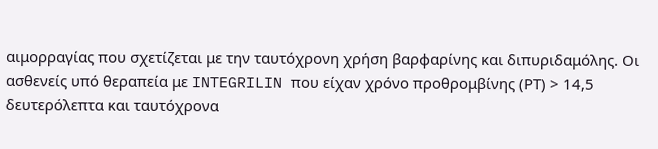αιμορραγίας που σχετίζεται με την ταυτόχρονη χρήση βαρφαρίνης και διπυριδαμόλης. Οι ασθενείς υπό θεραπεία με INTEGRILIN που είχαν χρόνο προθρομβίνης (ΡΤ) > 14,5 δευτερόλεπτα και ταυτόχρονα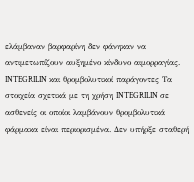ελάμβαναν βαρφαρίνη δεν φάνηκαν να αντιμετωπίζουν αυξημένο κίνδυνο αιμορραγίας.
INTEGRILIN και θρομβολυτικοί παράγοντες Τα στοιχεία σχετικά με τη χρήση INTEGRILIN σε ασθενείς οι οποίοι λαμβάνουν θρομβολυτικά φάρμακα είναι περιορισμένα. Δεν υπήρξε σταθερή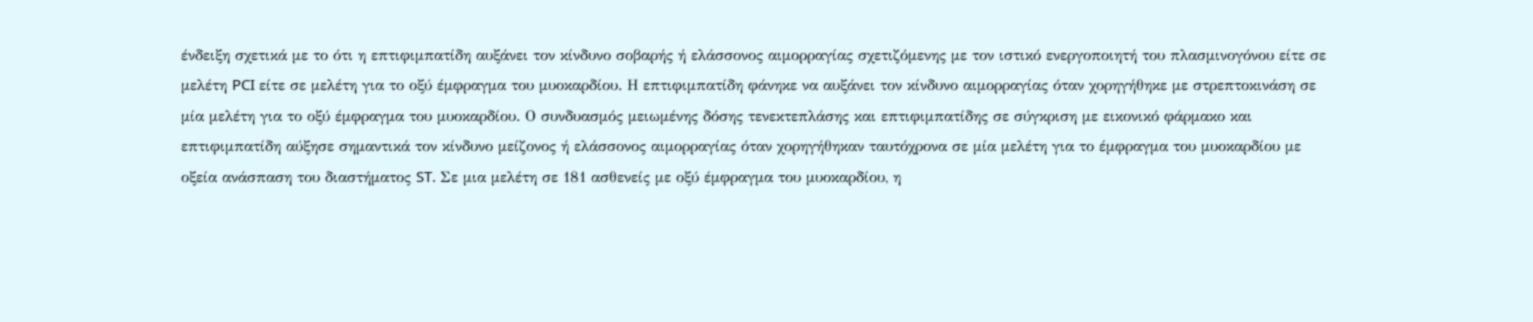ένδειξη σχετικά με το ότι η επτιφιμπατίδη αυξάνει τον κίνδυνο σοβαρής ή ελάσσονος αιμορραγίας σχετιζόμενης με τον ιστικό ενεργοποιητή του πλασμινογόνου είτε σε μελέτη PCI είτε σε μελέτη για το οξύ έμφραγμα του μυοκαρδίου. Η επτιφιμπατίδη φάνηκε να αυξάνει τον κίνδυνο αιμορραγίας όταν χορηγήθηκε με στρεπτοκινάση σε μία μελέτη για το οξύ έμφραγμα του μυοκαρδίου. Ο συνδυασμός μειωμένης δόσης τενεκτεπλάσης και επτιφιμπατίδης σε σύγκριση με εικονικό φάρμακο και επτιφιμπατίδη αύξησε σημαντικά τον κίνδυνο μείζονος ή ελάσσονος αιμορραγίας όταν χορηγήθηκαν ταυτόχρονα σε μία μελέτη για το έμφραγμα του μυοκαρδίου με οξεία ανάσπαση του διαστήματος ST. Σε μια μελέτη σε 181 ασθενείς με οξύ έμφραγμα του μυοκαρδίου, η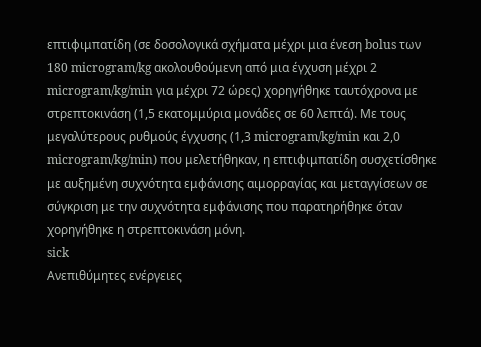επτιφιμπατίδη (σε δοσολογικά σχήματα μέχρι μια ένεση bolus των 180 microgram/kg ακολουθούμενη από μια έγχυση μέχρι 2 microgram/kg/min για μέχρι 72 ώρες) χορηγήθηκε ταυτόχρονα με στρεπτοκινάση (1,5 εκατομμύρια μονάδες σε 60 λεπτά). Με τους μεγαλύτερους ρυθμούς έγχυσης (1,3 microgram/kg/min και 2,0 microgram/kg/min) που μελετήθηκαν, η επτιφιμπατίδη συσχετίσθηκε με αυξημένη συχνότητα εμφάνισης αιμορραγίας και μεταγγίσεων σε σύγκριση με την συχνότητα εμφάνισης που παρατηρήθηκε όταν χορηγήθηκε η στρεπτοκινάση μόνη.
sick
Ανεπιθύμητες ενέργειες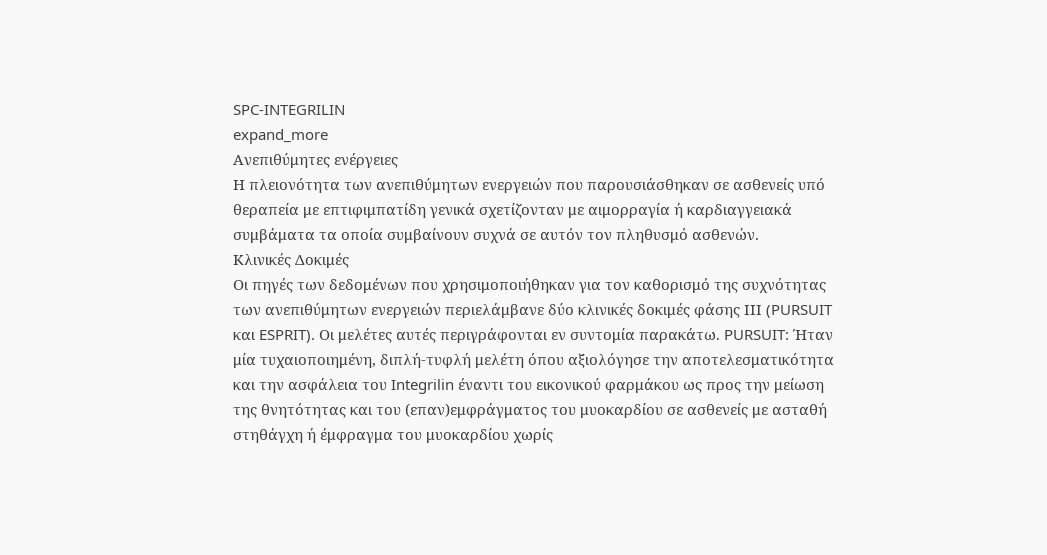SPC-INTEGRILIN
expand_more
Ανεπιθύμητες ενέργειες
Η πλειονότητα των ανεπιθύμητων ενεργειών που παρουσιάσθηκαν σε ασθενείς υπό θεραπεία με επτιφιμπατίδη γενικά σχετίζονταν με αιμορραγία ή καρδιαγγειακά συμβάματα τα οποία συμβαίνουν συχνά σε αυτόν τον πληθυσμό ασθενών.
Κλινικές Δοκιμές
Οι πηγές των δεδομένων που χρησιμοποιήθηκαν για τον καθορισμό της συχνότητας των ανεπιθύμητων ενεργειών περιελάμβανε δύο κλινικές δοκιμές φάσης ΙΙΙ (PURSUIT και ESPRIT). Οι μελέτες αυτές περιγράφονται εν συντομία παρακάτω. PURSUIT: Ήταν μία τυχαιοποιημένη, διπλή-τυφλή μελέτη όπου αξιολόγησε την αποτελεσματικότητα και την ασφάλεια του Integrilin έναντι του εικονικού φαρμάκου ως προς την μείωση της θνητότητας και του (επαν)εμφράγματος του μυοκαρδίου σε ασθενείς με ασταθή στηθάγχη ή έμφραγμα του μυοκαρδίου χωρίς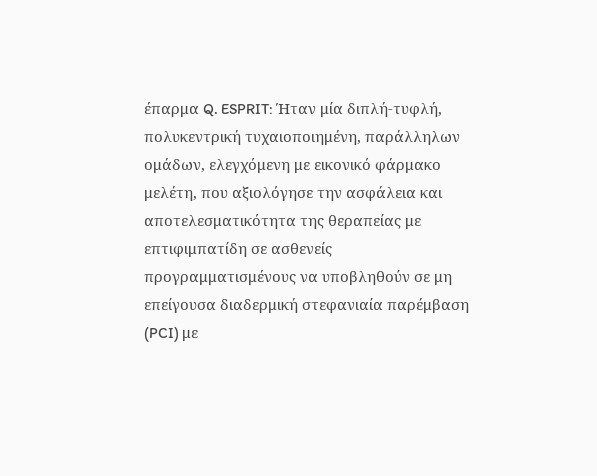έπαρμα Q. ESPRIT: Ήταν μία διπλή-τυφλή, πολυκεντρική τυχαιοποιημένη, παράλληλων ομάδων, ελεγχόμενη με εικονικό φάρμακο μελέτη, που αξιολόγησε την ασφάλεια και αποτελεσματικότητα της θεραπείας με επτιφιμπατίδη σε ασθενείς προγραμματισμένους να υποβληθούν σε μη επείγουσα διαδερμική στεφανιαία παρέμβαση (PCI) με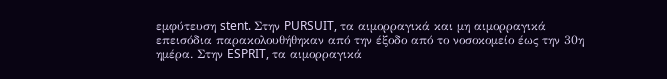εμφύτευση stent. Στην PURSUIT, τα αιμορραγικά και μη αιμορραγικά επεισόδια παρακολουθήθηκαν από την έξοδο από το νοσοκομείο έως την 30η ημέρα. Στην ESPRIT, τα αιμορραγικά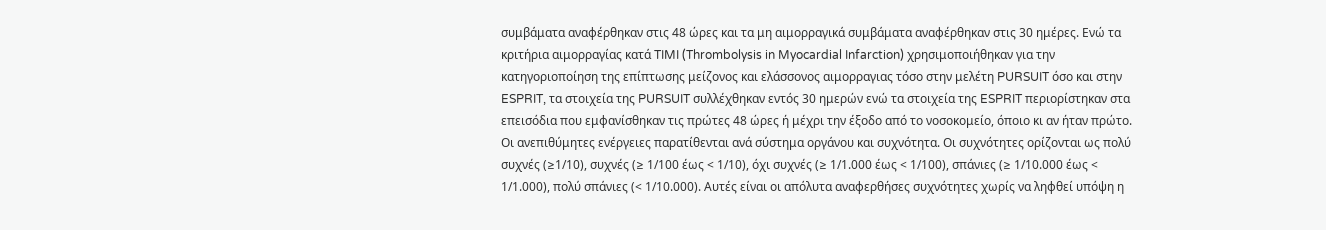συμβάματα αναφέρθηκαν στις 48 ώρες και τα μη αιμορραγικά συμβάματα αναφέρθηκαν στις 30 ημέρες. Ενώ τα κριτήρια αιμορραγίας κατά TIMI (Thrombolysis in Myocardial Infarction) χρησιμοποιήθηκαν για την κατηγοριοποίηση της επίπτωσης μείζονος και ελάσσονος αιμορραγιας τόσο στην μελέτη PURSUIT όσο και στην ESPRIT, τα στοιχεία της PURSUIT συλλέχθηκαν εντός 30 ημερών ενώ τα στοιχεία της ESPRIT περιορίστηκαν στα επεισόδια που εμφανίσθηκαν τις πρώτες 48 ώρες ή μέχρι την έξοδο από το νοσοκομείο, όποιο κι αν ήταν πρώτο.
Οι ανεπιθύμητες ενέργειες παρατίθενται ανά σύστημα οργάνου και συχνότητα. Οι συχνότητες ορίζονται ως πολύ συχνές (≥1/10), συχνές (≥ 1/100 έως < 1/10), όχι συχνές (≥ 1/1.000 έως < 1/100), σπάνιες (≥ 1/10.000 έως < 1/1.000), πολύ σπάνιες (< 1/10.000). Αυτές είναι οι απόλυτα αναφερθήσες συχνότητες χωρίς να ληφθεί υπόψη η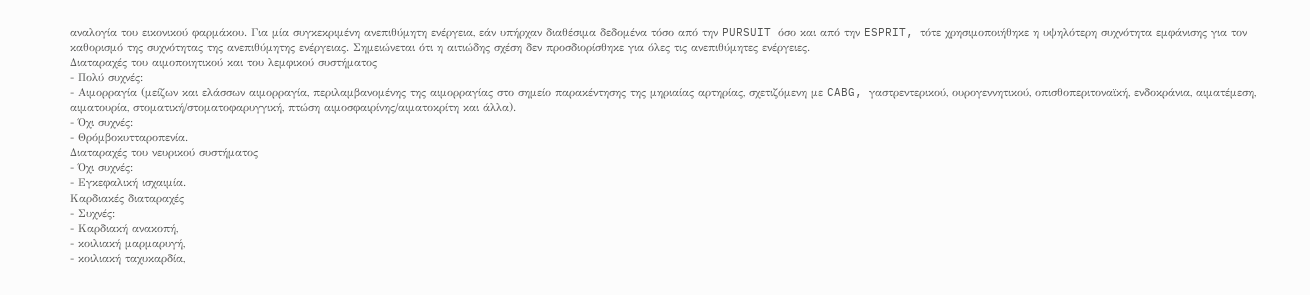αναλογία του εικονικού φαρμάκου. Για μία συγκεκριμένη ανεπιθύμητη ενέργεια, εάν υπήρχαν διαθέσιμα δεδομένα τόσο από την PURSUIT όσο και από την ESPRIT, τότε χρησιμοποιήθηκε η υψηλότερη συχνότητα εμφάνισης για τον καθορισμό της συχνότητας της ανεπιθύμητης ενέργειας. Σημειώνεται ότι η αιτιώδης σχέση δεν προσδιορίσθηκε για όλες τις ανεπιθύμητες ενέργειες.
Διαταραχές του αιμοποιητικού και του λεμφικού συστήματος
- Πολύ συχνές:
- Αιμορραγία (μείζων και ελάσσων αιμορραγία, περιλαμβανομένης της αιμορραγίας στο σημείο παρακέντησης της μηριαίας αρτηρίας, σχετιζόμενη με CABG, γαστρεντερικού, ουρογεννητικού, οπισθοπεριτοναϊκή, ενδοκράνια, αιματέμεση, αιματουρία, στοματική/στοματοφαρυγγική, πτώση αιμοσφαιρίνης/αιματοκρίτη και άλλα).
- Όχι συχνές:
- Θρόμβοκυτταροπενία.
Διαταραχές του νευρικού συστήματος
- Όχι συχνές:
- Εγκεφαλική ισχαιμία.
Καρδιακές διαταραχές
- Συχνές:
- Καρδιακή ανακοπή,
- κοιλιακή μαρμαρυγή,
- κοιλιακή ταχυκαρδία,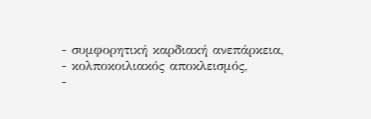- συμφορητική καρδιακή ανεπάρκεια,
- κολποκοιλιακός αποκλεισμός,
-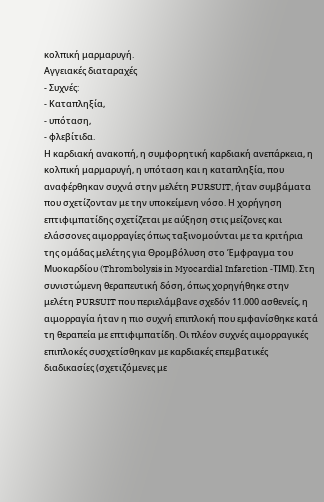κολπική μαρμαρυγή.
Αγγειακές διαταραχές
- Συχνές:
- Καταπληξία,
- υπόταση,
- φλεβίτιδα.
Η καρδιακή ανακοπή, η συμφορητική καρδιακή ανεπάρκεια, η κολπική μαρμαρυγή, η υπόταση και η καταπληξία, που αναφέρθηκαν συχνά στην μελέτη PURSUIT, ήταν συμβάματα που σχετίζονταν με την υποκείμενη νόσο. Η χορήγηση επτιφιμπατίδης σχετίζεται με αύξηση στις μείζονες και ελάσσονες αιμορραγίες όπως ταξινομούνται με τα κριτήρια της ομάδας μελέτης για Θρομβόλυση στο Έμφραγμα του Μυοκαρδίου (Thrombolysis in Myocardial Infarction -ΤΙΜΙ). Στη συνιστώμενη θεραπευτική δόση, όπως χορηγήθηκε στην μελέτη PURSUIT που περιελάμβανε σχεδόν 11.000 ασθενείς, η αιμορραγία ήταν η πιο συχνή επιπλοκή που εμφανίσθηκε κατά τη θεραπεία με επτιφιμπατίδη. Οι πλέον συχνές αιμορραγικές επιπλοκές συσχετίσθηκαν με καρδιακές επεμβατικές διαδικασίες (σχετιζόμενες με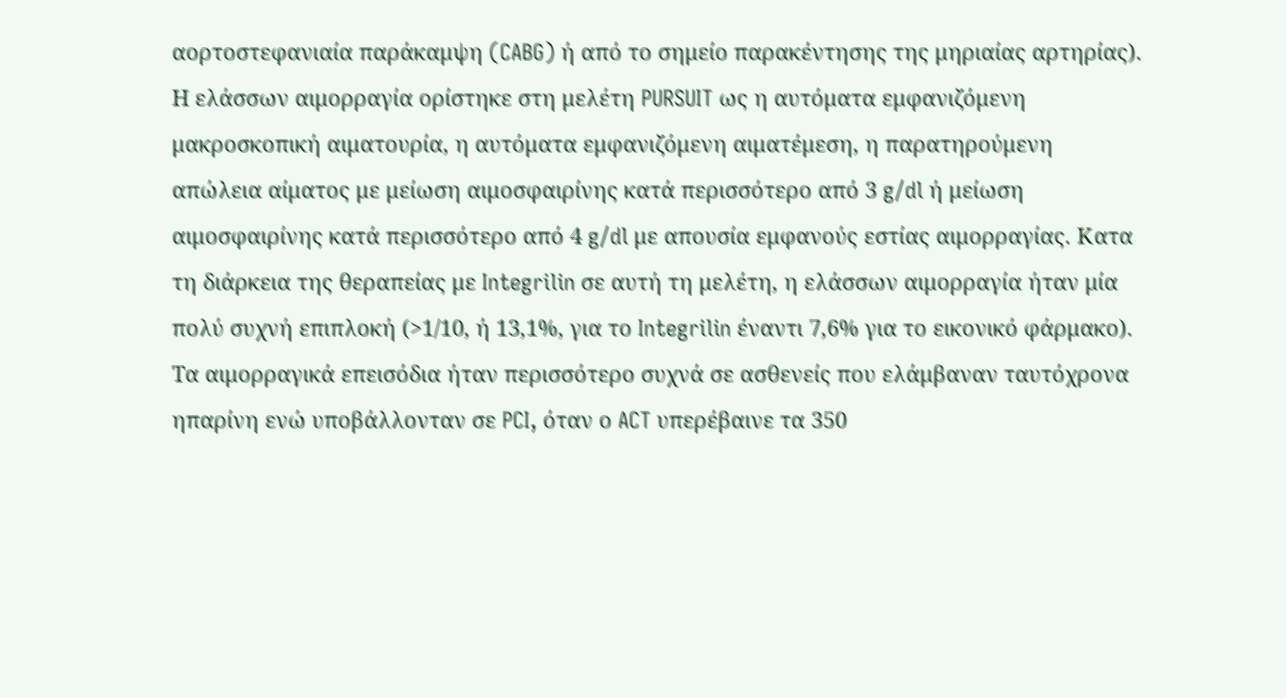αορτοστεφανιαία παράκαμψη (CABG) ή από το σημείο παρακέντησης της μηριαίας αρτηρίας). Η ελάσσων αιμορραγία ορίστηκε στη μελέτη PURSUIT ως η αυτόματα εμφανιζόμενη μακροσκοπική αιματουρία, η αυτόματα εμφανιζόμενη αιματέμεση, η παρατηρούμενη απώλεια αίματος με μείωση αιμοσφαιρίνης κατά περισσότερο από 3 g/dl ή μείωση αιμοσφαιρίνης κατά περισσότερο από 4 g/dl με απουσία εμφανούς εστίας αιμορραγίας. Κατα τη διάρκεια της θεραπείας με Integrilin σε αυτή τη μελέτη, η ελάσσων αιμορραγία ήταν μία πολύ συχνή επιπλοκή (>1/10, ή 13,1%, για το Integrilin έναντι 7,6% για το εικονικό φάρμακο). Τα αιμορραγικά επεισόδια ήταν περισσότερο συχνά σε ασθενείς που ελάμβαναν ταυτόχρονα ηπαρίνη ενώ υποβάλλονταν σε PCI, όταν ο ACT υπερέβαινε τα 350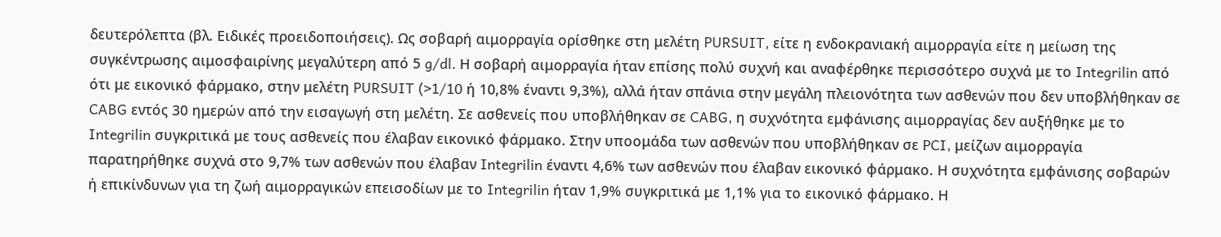δευτερόλεπτα (βλ. Ειδικές προειδοποιήσεις). Ως σοβαρή αιμορραγία ορίσθηκε στη μελέτη PURSUIT, είτε η ενδοκρανιακή αιμορραγία είτε η μείωση της συγκέντρωσης αιμοσφαιρίνης μεγαλύτερη από 5 g/dl. Η σοβαρή αιμορραγία ήταν επίσης πολύ συχνή και αναφέρθηκε περισσότερο συχνά με το Integrilin από ότι με εικονικό φάρμακο, στην μελέτη PURSUIT (>1/10 ή 10,8% έναντι 9,3%), αλλά ήταν σπάνια στην μεγάλη πλειονότητα των ασθενών που δεν υποβλήθηκαν σε CABG εντός 30 ημερών από την εισαγωγή στη μελέτη. Σε ασθενείς που υποβλήθηκαν σε CABG, η συχνότητα εμφάνισης αιμορραγίας δεν αυξήθηκε με το Integrilin συγκριτικά με τους ασθενείς που έλαβαν εικονικό φάρμακο. Στην υποομάδα των ασθενών που υποβλήθηκαν σε PCI, μείζων αιμορραγία παρατηρήθηκε συχνά στο 9,7% των ασθενών που έλαβαν Integrilin έναντι 4,6% των ασθενών που έλαβαν εικονικό φάρμακο. Η συχνότητα εμφάνισης σοβαρών ή επικίνδυνων για τη ζωή αιμορραγικών επεισοδίων με το Integrilin ήταν 1,9% συγκριτικά με 1,1% για το εικονικό φάρμακο. Η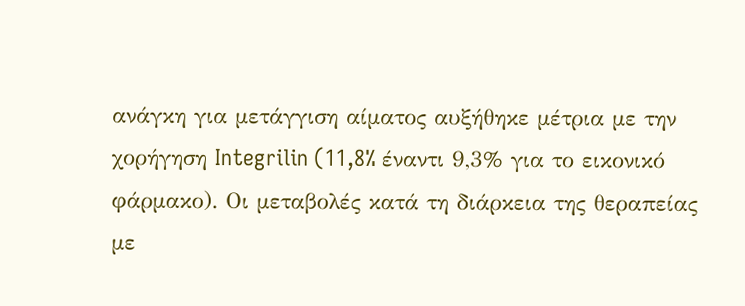ανάγκη για μετάγγιση αίματος αυξήθηκε μέτρια με την χορήγηση Integrilin (11,8% έναντι 9,3% για το εικονικό φάρμακο). Οι μεταβολές κατά τη διάρκεια της θεραπείας με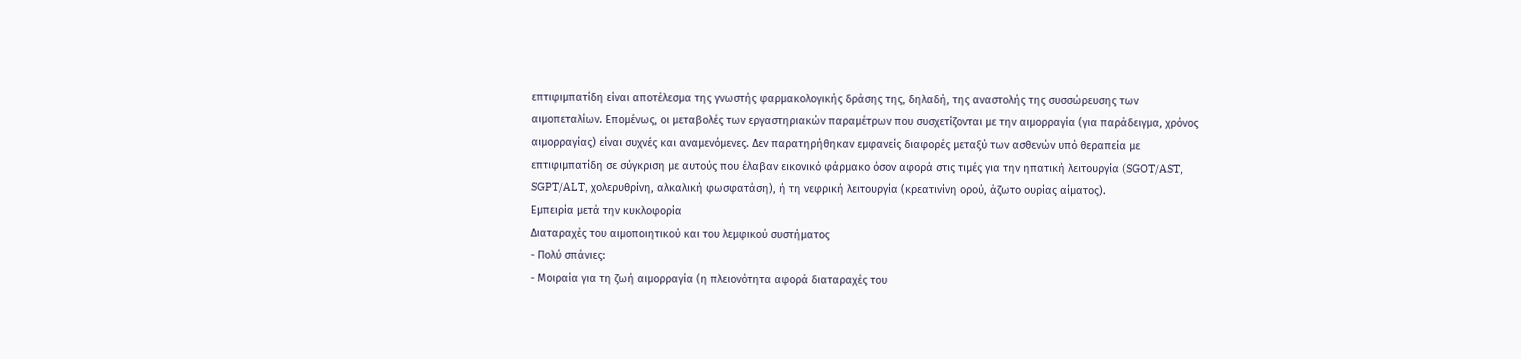επτιφιμπατίδη είναι αποτέλεσμα της γνωστής φαρμακολογικής δράσης της, δηλαδή, της αναστολής της συσσώρευσης των αιμοπεταλίων. Επομένως, οι μεταβολές των εργαστηριακών παραμέτρων που συσχετίζονται με την αιμορραγία (για παράδειγμα, χρόνος αιμορραγίας) είναι συχνές και αναμενόμενες. Δεν παρατηρήθηκαν εμφανείς διαφορές μεταξύ των ασθενών υπό θεραπεία με επτιφιμπατίδη σε σύγκριση με αυτούς που έλαβαν εικονικό φάρμακο όσον αφορά στις τιμές για την ηπατική λειτουργία (SGOT/AST, SGPT/ALT, χολερυθρίνη, αλκαλική φωσφατάση), ή τη νεφρική λειτουργία (κρεατινίνη ορού, άζωτο ουρίας αίματος).
Εμπειρία μετά την κυκλοφορία
Διαταραχές του αιμοποιητικού και του λεμφικού συστήματος
- Πολύ σπάνιες:
- Μοιραία για τη ζωή αιμορραγία (η πλειονότητα αφορά διαταραχές του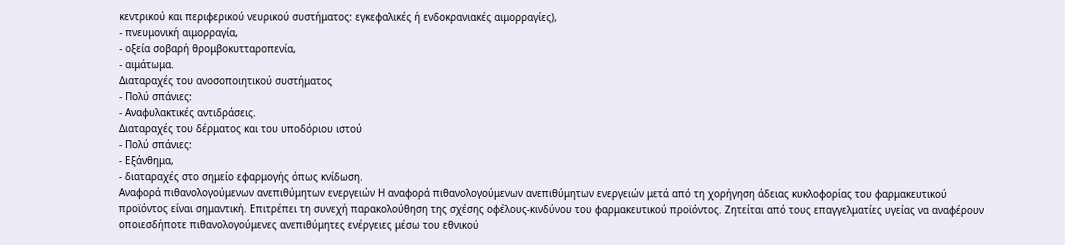κεντρικού και περιφερικού νευρικού συστήματος: εγκεφαλικές ή ενδοκρανιακές αιμορραγίες),
- πνευμονική αιμορραγία,
- οξεία σοβαρή θρομβοκυτταροπενία,
- αιμάτωμα.
Διαταραχές του ανοσοποιητικού συστήματος
- Πολύ σπάνιες:
- Αναφυλακτικές αντιδράσεις.
Διαταραχές του δέρματος και του υποδόριου ιστού
- Πολύ σπάνιες:
- Εξάνθημα,
- διαταραχές στο σημείο εφαρμογής όπως κνίδωση.
Αναφορά πιθανολογούμενων ανεπιθύμητων ενεργειών Η αναφορά πιθανολογούμενων ανεπιθύμητων ενεργειών μετά από τη χορήγηση άδειας κυκλοφορίας του φαρμακευτικού προϊόντος είναι σημαντική. Επιτρέπει τη συνεχή παρακολούθηση της σχέσης οφέλους-κινδύνου του φαρμακευτικού προϊόντος. Ζητείται από τους επαγγελματίες υγείας να αναφέρουν οποιεσδήποτε πιθανολογούμενες ανεπιθύμητες ενέργειες μέσω του εθνικού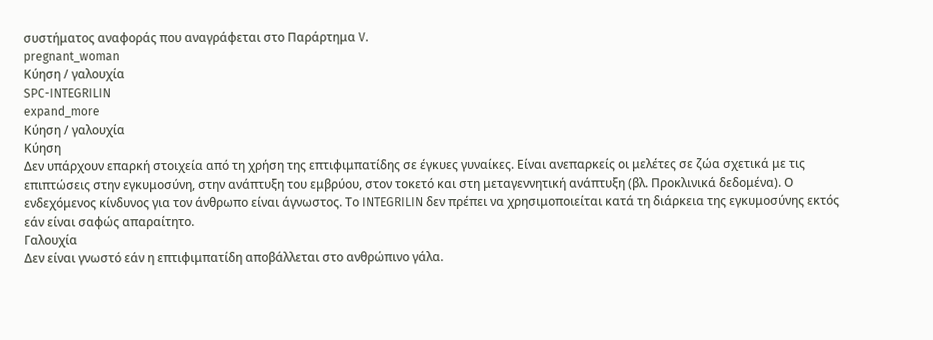συστήματος αναφοράς που αναγράφεται στο Παράρτημα V.
pregnant_woman
Κύηση / γαλουχία
SPC-INTEGRILIN
expand_more
Κύηση / γαλουχία
Κύηση
Δεν υπάρχουν επαρκή στοιχεία από τη χρήση της επτιφιμπατίδης σε έγκυες γυναίκες. Είναι ανεπαρκείς οι μελέτες σε ζώα σχετικά με τις επιπτώσεις στην εγκυμοσύνη, στην ανάπτυξη του εμβρύου, στον τοκετό και στη μεταγεννητική ανάπτυξη (βλ. Προκλινικά δεδομένα). Ο ενδεχόμενος κίνδυνος για τον άνθρωπο είναι άγνωστος. Το INTEGRILIN δεν πρέπει να χρησιμοποιείται κατά τη διάρκεια της εγκυμοσύνης εκτός εάν είναι σαφώς απαραίτητο.
Γαλουχία
Δεν είναι γνωστό εάν η επτιφιμπατίδη αποβάλλεται στο ανθρώπινο γάλα.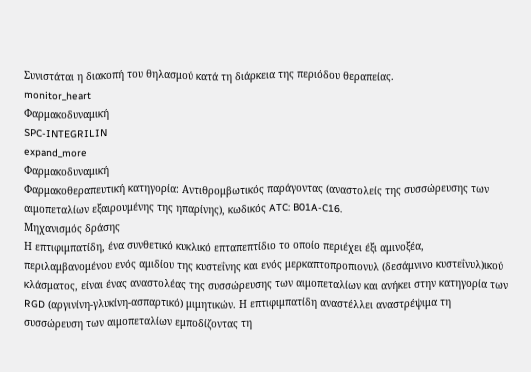Συνιστάται η διακοπή του θηλασμού κατά τη διάρκεια της περιόδου θεραπείας.
monitor_heart
Φαρμακοδυναμική
SPC-INTEGRILIN
expand_more
Φαρμακοδυναμική
Φαρμακοθεραπευτική κατηγορία: Αντιθρομβωτικός παράγοντας (αναστολείς της συσσώρευσης των αιμοπεταλίων εξαιρουμένης της ηπαρίνης), κωδικός ATC: B01A-C16.
Μηχανισμός δράσης
Η επτιφιμπατίδη, ένα συνθετικό κυκλικό επταπεπτίδιο το οποίο περιέχει έξι αμινοξέα, περιλαμβανομένου ενός αμιδίου της κυστεΐνης και ενός μερκαπτοπροπιονυλ (δεσάμνινο κυστεΐνυλ)ικού κλάσματος, είναι ένας αναστολέας της συσσώρευσης των αιμοπεταλίων και ανήκει στην κατηγορία των RGD (αργινίνη-γλυκίνη-ασπαρτικό) μιμητικών. Η επτιφιμπατίδη αναστέλλει αναστρέψιμα τη συσσώρευση των αιμοπεταλίων εμποδίζοντας τη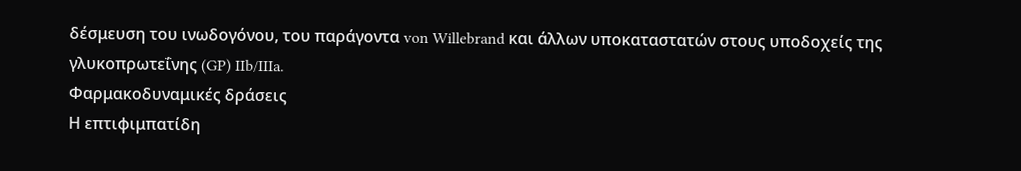δέσμευση του ινωδογόνου, του παράγοντα von Willebrand και άλλων υποκαταστατών στους υποδοχείς της γλυκοπρωτεΐνης (GP) IIb/IIIa.
Φαρμακοδυναμικές δράσεις
Η επτιφιμπατίδη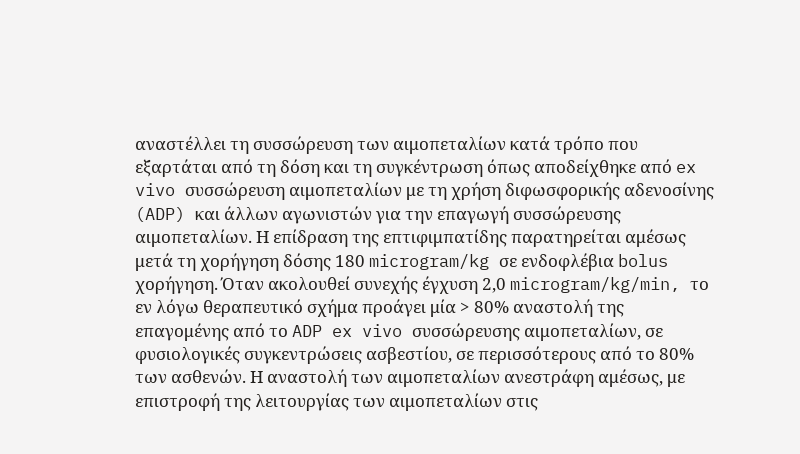αναστέλλει τη συσσώρευση των αιμοπεταλίων κατά τρόπο που εξαρτάται από τη δόση και τη συγκέντρωση όπως αποδείχθηκε από ex vivo συσσώρευση αιμοπεταλίων με τη χρήση διφωσφορικής αδενοσίνης (ADP) και άλλων αγωνιστών για την επαγωγή συσσώρευσης αιμοπεταλίων. Η επίδραση της επτιφιμπατίδης παρατηρείται αμέσως μετά τη χορήγηση δόσης 180 microgram/kg σε ενδοφλέβια bolus χορήγηση. Όταν ακολουθεί συνεχής έγχυση 2,0 microgram/kg/min, το εν λόγω θεραπευτικό σχήμα προάγει μία > 80% αναστολή της επαγομένης από το ADP ex vivo συσσώρευσης αιμοπεταλίων, σε φυσιολογικές συγκεντρώσεις ασβεστίου, σε περισσότερους από το 80% των ασθενών. Η αναστολή των αιμοπεταλίων ανεστράφη αμέσως, με επιστροφή της λειτουργίας των αιμοπεταλίων στις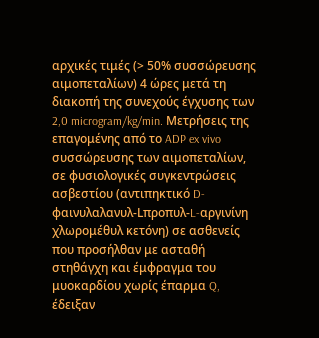αρχικές τιμές (> 50% συσσώρευσης αιμοπεταλίων) 4 ώρες μετά τη διακοπή της συνεχούς έγχυσης των 2,0 microgram/kg/min. Μετρήσεις της επαγομένης από το ADP ex vivo συσσώρευσης των αιμοπεταλίων, σε φυσιολογικές συγκεντρώσεις ασβεστίου (αντιπηκτικό D-φαινυλαλανυλ-Lπροπυλ-L-αργινίνη χλωρομέθυλ κετόνη) σε ασθενείς που προσήλθαν με ασταθή στηθάγχη και έμφραγμα του μυοκαρδίου χωρίς έπαρμα Q, έδειξαν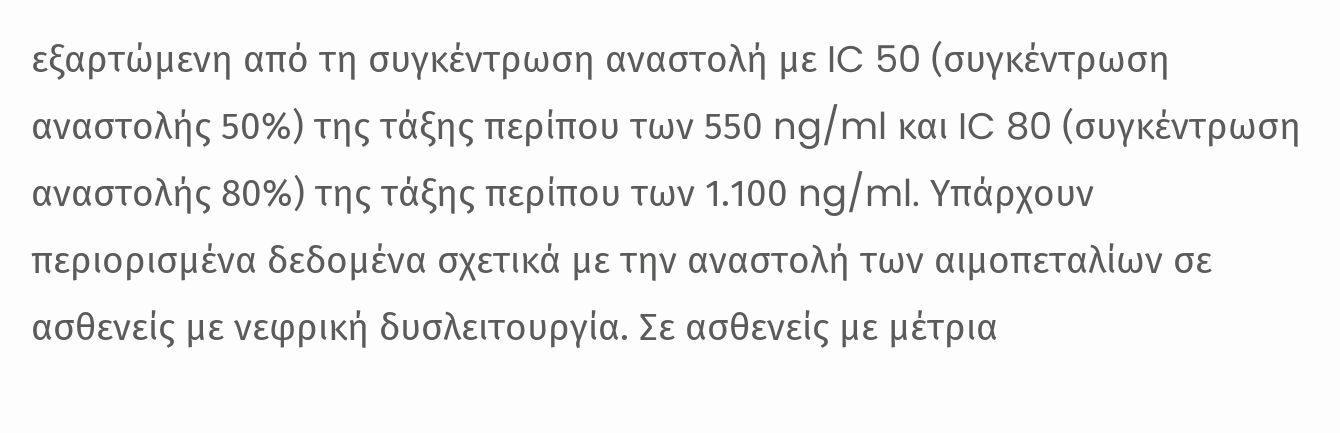εξαρτώμενη από τη συγκέντρωση αναστολή με IC 50 (συγκέντρωση αναστολής 50%) της τάξης περίπου των 550 ng/ml και IC 80 (συγκέντρωση αναστολής 80%) της τάξης περίπου των 1.100 ng/ml. Υπάρχουν περιορισμένα δεδομένα σχετικά με την αναστολή των αιμοπεταλίων σε ασθενείς με νεφρική δυσλειτουργία. Σε ασθενείς με μέτρια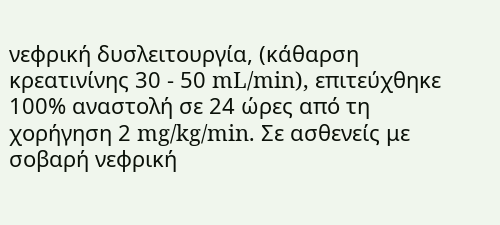νεφρική δυσλειτουργία, (κάθαρση κρεατινίνης 30 - 50 mL/min), επιτεύχθηκε 100% αναστολή σε 24 ώρες από τη χορήγηση 2 mg/kg/min. Σε ασθενείς με σοβαρή νεφρική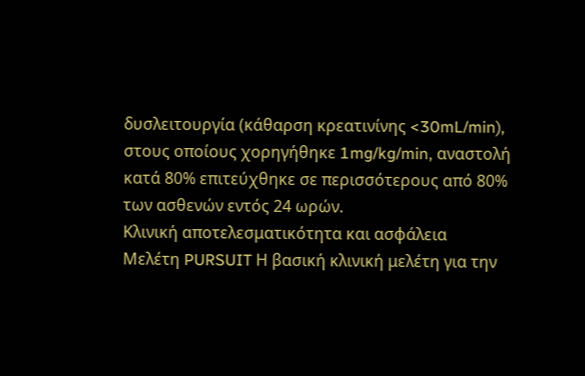δυσλειτουργία (κάθαρση κρεατινίνης <30mL/min), στους οποίους χορηγήθηκε 1mg/kg/min, αναστολή κατά 80% επιτεύχθηκε σε περισσότερους από 80% των ασθενών εντός 24 ωρών.
Κλινική αποτελεσματικότητα και ασφάλεια
Μελέτη PURSUIT Η βασική κλινική μελέτη για την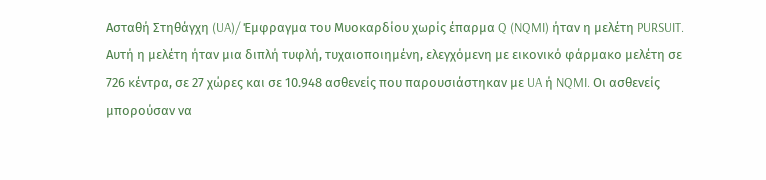Ασταθή Στηθάγχη (UA)/ Έμφραγμα του Μυοκαρδίου χωρίς έπαρμα Q (NQMI) ήταν η μελέτη PURSUIT. Αυτή η μελέτη ήταν μια διπλή τυφλή, τυχαιοποιημένη, ελεγχόμενη με εικονικό φάρμακο μελέτη σε 726 κέντρα, σε 27 χώρες και σε 10.948 ασθενείς που παρουσιάστηκαν με UA ή NQMI. Οι ασθενείς μπορούσαν να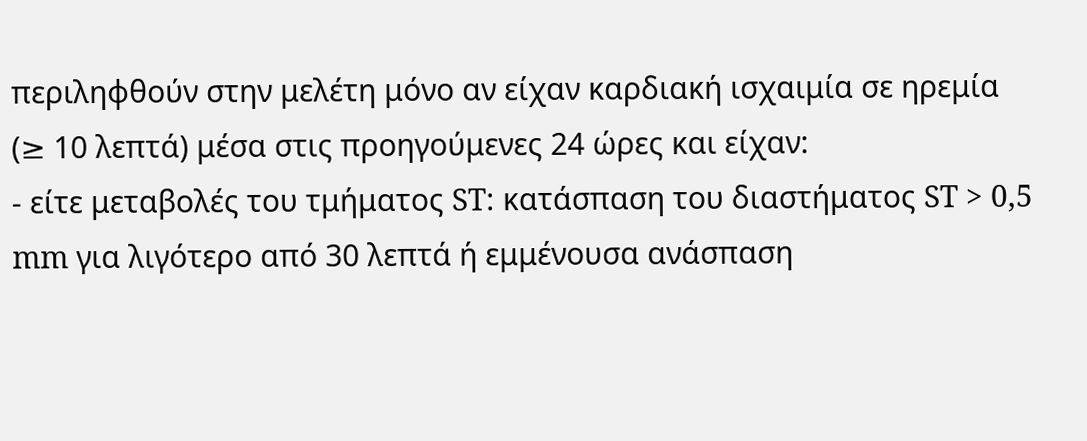περιληφθούν στην μελέτη μόνο αν είχαν καρδιακή ισχαιμία σε ηρεμία (≥ 10 λεπτά) μέσα στις προηγούμενες 24 ώρες και είχαν:
- είτε μεταβολές του τμήματος ST: κατάσπαση του διαστήματος ST > 0,5 mm για λιγότερο από 30 λεπτά ή εμμένουσα ανάσπαση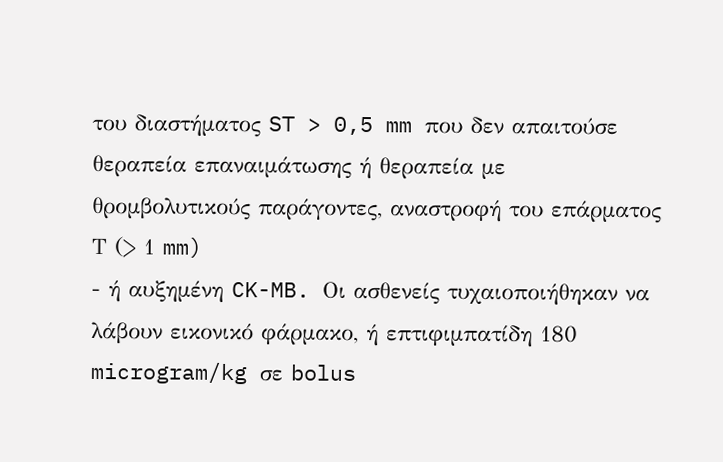του διαστήματος ST > 0,5 mm που δεν απαιτούσε θεραπεία επαναιμάτωσης ή θεραπεία με θρομβολυτικούς παράγοντες, αναστροφή του επάρματος Τ (> 1 mm)
- ή αυξημένη CK-MB. Οι ασθενείς τυχαιοποιήθηκαν να λάβουν εικονικό φάρμακο, ή επτιφιμπατίδη 180 microgram/kg σε bolus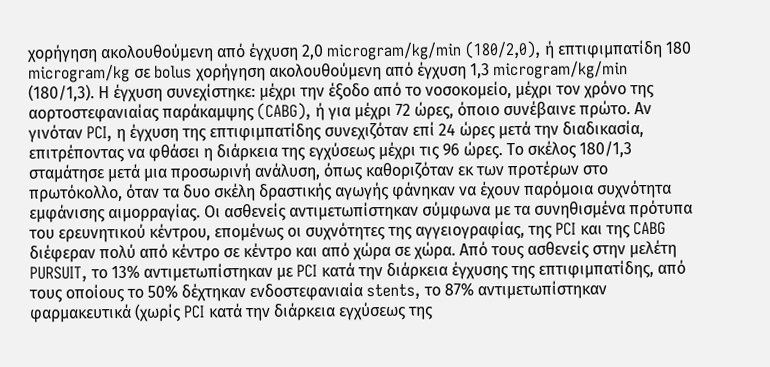χορήγηση ακολουθούμενη από έγχυση 2,0 microgram/kg/min (180/2,0), ή επτιφιμπατίδη 180 microgram/kg σε bolus χορήγηση ακολουθούμενη από έγχυση 1,3 microgram/kg/min (180/1,3). Η έγχυση συνεχίστηκε: μέχρι την έξοδο από το νοσοκομείο, μέχρι τον χρόνο της αορτοστεφανιαίας παράκαμψης (CABG), ή για μέχρι 72 ώρες, όποιο συνέβαινε πρώτο. Αν γινόταν PCI, η έγχυση της επτιφιμπατίδης συνεχιζόταν επί 24 ώρες μετά την διαδικασία, επιτρέποντας να φθάσει η διάρκεια της εγχύσεως μέχρι τις 96 ώρες. Το σκέλος 180/1,3 σταμάτησε μετά μια προσωρινή ανάλυση, όπως καθοριζόταν εκ των προτέρων στο πρωτόκολλο, όταν τα δυο σκέλη δραστικής αγωγής φάνηκαν να έχουν παρόμοια συχνότητα εμφάνισης αιμορραγίας. Οι ασθενείς αντιμετωπίστηκαν σύμφωνα με τα συνηθισμένα πρότυπα του ερευνητικού κέντρου, επομένως οι συχνότητες της αγγειογραφίας, της PCI και της CABG διέφεραν πολύ από κέντρο σε κέντρο και από χώρα σε χώρα. Από τους ασθενείς στην μελέτη PURSUIT, το 13% αντιμετωπίστηκαν με PCI κατά την διάρκεια έγχυσης της επτιφιμπατίδης, από τους οποίους το 50% δέχτηκαν ενδοστεφανιαία stents, το 87% αντιμετωπίστηκαν φαρμακευτικά (χωρίς PCI κατά την διάρκεια εγχύσεως της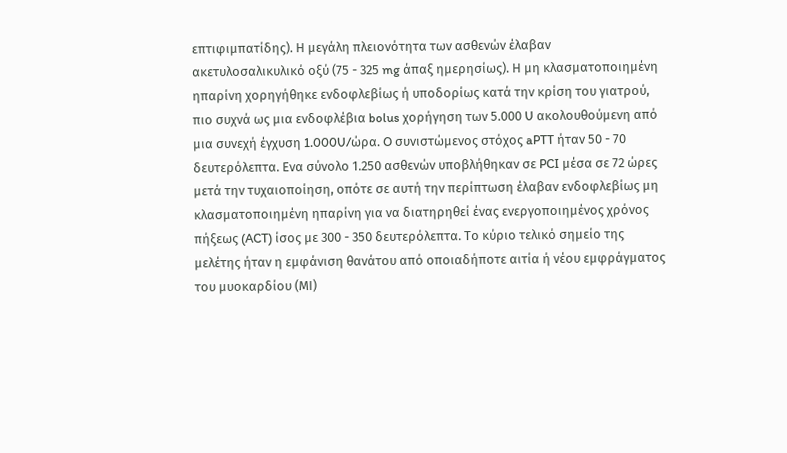επτιφιμπατίδης). Η μεγάλη πλειονότητα των ασθενών έλαβαν ακετυλοσαλικυλικό οξύ (75 - 325 mg άπαξ ημερησίως). Η μη κλασματοποιημένη ηπαρίνη χορηγήθηκε ενδοφλεβίως ή υποδορίως κατά την κρίση του γιατρού, πιο συχνά ως μια ενδοφλέβια bolus χορήγηση των 5.000 U ακολουθούμενη από μια συνεχή έγχυση 1.000U/ώρα. O συνιστώμενος στόχος aPTT ήταν 50 - 70 δευτερόλεπτα. Eνα σύνολο 1.250 ασθενών υποβλήθηκαν σε PCI μέσα σε 72 ώρες μετά την τυχαιοποίηση, οπότε σε αυτή την περίπτωση έλαβαν ενδοφλεβίως μη κλασματοποιημένη ηπαρίνη για να διατηρηθεί ένας ενεργοποιημένος χρόνος πήξεως (ACT) ίσος με 300 - 350 δευτερόλεπτα. Το κύριο τελικό σημείο της μελέτης ήταν η εμφάνιση θανάτου από οποιαδήποτε αιτία ή νέου εμφράγματος του μυοκαρδίου (ΜΙ)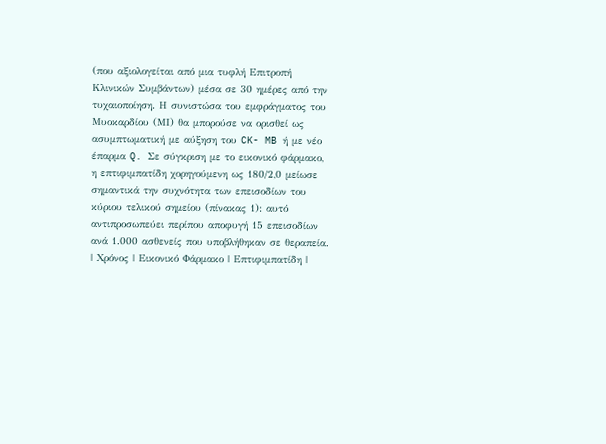(που αξιολογείται από μια τυφλή Επιτροπή Κλινικών Συμβάντων) μέσα σε 30 ημέρες από την τυχαιοποίηση. Η συνιστώσα του εμφράγματος του Μυοκαρδίου (ΜΙ) θα μπορούσε να ορισθεί ως ασυμπτωματική με αύξηση του CK- MB ή με νέο έπαρμα Q. Σε σύγκριση με το εικονικό φάρμακο, η επτιφιμπατίδη χορηγούμενη ως 180/2,0 μείωσε σημαντικά την συχνότητα των επεισοδίων του κύριου τελικού σημείου (πίνακας 1): αυτό αντιπροσωπεύει περίπου αποφυγή 15 επεισοδίων ανά 1.000 ασθενείς που υποβλήθηκαν σε θεραπεία.
| Χρόνος | Εικονικό Φάρμακο | Επτιφιμπατίδη |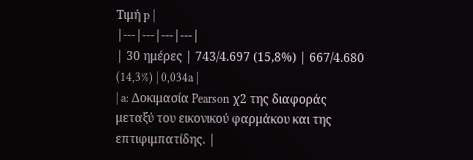Τιμή p |
|---|---|---|---|
| 30 ημέρες | 743/4.697 (15,8%) | 667/4.680 (14,3%) | 0,034a |
| a: Δοκιμασία Pearson χ2 της διαφοράς μεταξύ του εικονικού φαρμάκου και της επτιφιμπατίδης. |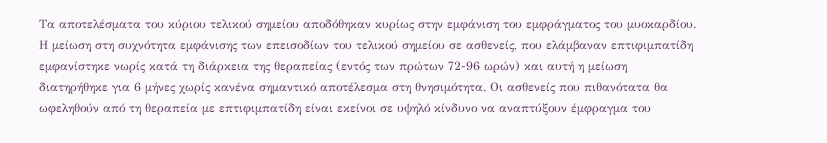Τα αποτελέσματα του κύριου τελικού σημείου αποδόθηκαν κυρίως στην εμφάνιση του εμφράγματος του μυοκαρδίου. Η μείωση στη συχνότητα εμφάνισης των επεισοδίων του τελικού σημείου σε ασθενείς, που ελάμβαναν επτιφιμπατίδη εμφανίστηκε νωρίς κατά τη διάρκεια της θεραπείας (εντός των πρώτων 72-96 ωρών) και αυτή η μείωση διατηρήθηκε για 6 μήνες χωρίς κανένα σημαντικό αποτέλεσμα στη θνησιμότητα. Οι ασθενείς που πιθανότατα θα ωφεληθούν από τη θεραπεία με επτιφιμπατίδη είναι εκείνοι σε υψηλό κίνδυνο να αναπτύξουν έμφραγμα του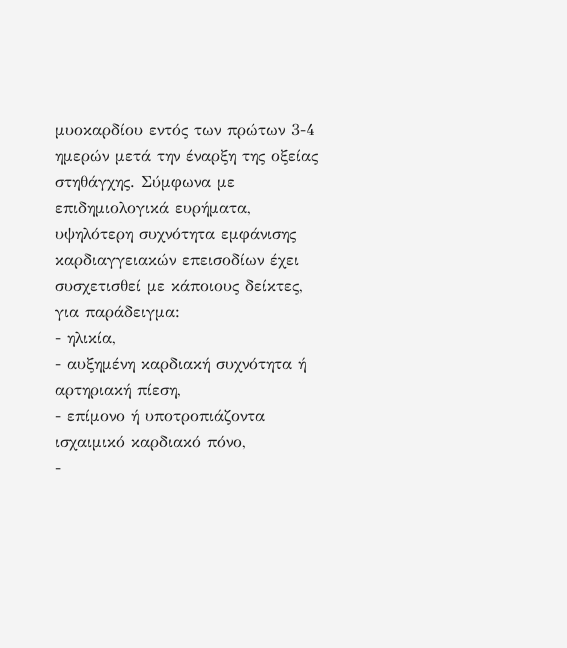μυοκαρδίου εντός των πρώτων 3-4 ημερών μετά την έναρξη της οξείας στηθάγχης. Σύμφωνα με επιδημιολογικά ευρήματα, υψηλότερη συχνότητα εμφάνισης καρδιαγγειακών επεισοδίων έχει συσχετισθεί με κάποιους δείκτες, για παράδειγμα:
- ηλικία,
- αυξημένη καρδιακή συχνότητα ή αρτηριακή πίεση,
- επίμονο ή υποτροπιάζοντα ισχαιμικό καρδιακό πόνο,
-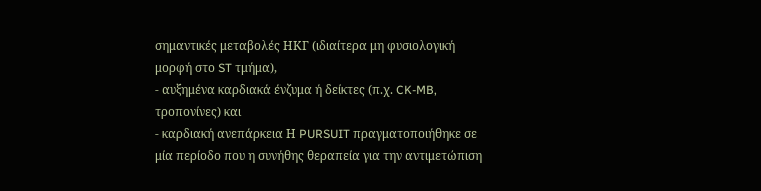σημαντικές μεταβολές ΗΚΓ (ιδιαίτερα μη φυσιολογική μορφή στο ST τμήμα),
- αυξημένα καρδιακά ένζυμα ή δείκτες (π.χ. CK-MB, τροπονίνες) και
- καρδιακή ανεπάρκεια Η PURSUIT πραγματοποιήθηκε σε μία περίοδο που η συνήθης θεραπεία για την αντιμετώπιση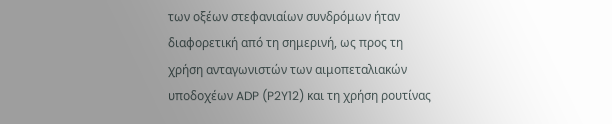των οξέων στεφανιαίων συνδρόμων ήταν διαφορετική από τη σημερινή, ως προς τη χρήση ανταγωνιστών των αιμοπεταλιακών υποδοχέων ADP (P2Y12) και τη χρήση ρουτίνας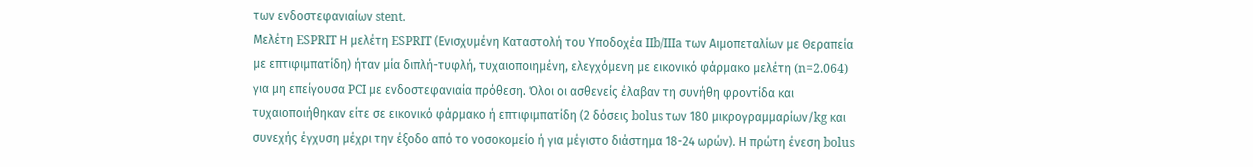των ενδοστεφανιαίων stent.
Μελέτη ESPRIT Η μελέτη ESPRIT (Ενισχυμένη Καταστολή του Υποδοχέα IIb/IIIa των Αιμοπεταλίων με Θεραπεία με επτιφιμπατίδη) ήταν μία διπλή-τυφλή, τυχαιοποιημένη, ελεγχόμενη με εικονικό φάρμακο μελέτη (n=2.064) για μη επείγουσα PCI με ενδοστεφανιαία πρόθεση. Όλοι οι ασθενείς έλαβαν τη συνήθη φροντίδα και τυχαιοποιήθηκαν είτε σε εικονικό φάρμακο ή επτιφιμπατίδη (2 δόσεις bolus των 180 μικρογραμμαρίων/kg και συνεχής έγχυση μέχρι την έξοδο από το νοσοκομείο ή για μέγιστο διάστημα 18-24 ωρών). Η πρώτη ένεση bolus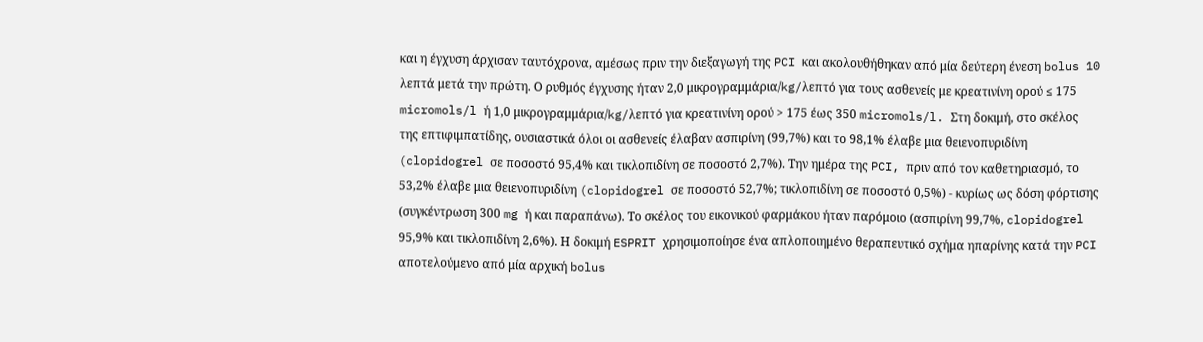και η έγχυση άρχισαν ταυτόχρονα, αμέσως πριν την διεξαγωγή της PCI και ακολουθήθηκαν από μία δεύτερη ένεση bolus 10 λεπτά μετά την πρώτη. Ο ρυθμός έγχυσης ήταν 2,0 μικρογραμμάρια/kg/λεπτό για τους ασθενείς με κρεατινίνη ορού ≤ 175 micromols/l ή 1,0 μικρογραμμάρια/kg/λεπτό για κρεατινίνη ορού > 175 έως 350 micromols/l. Στη δοκιμή, στο σκέλος της επτιφιμπατίδης, ουσιαστικά όλοι οι ασθενείς έλαβαν ασπιρίνη (99,7%) και το 98,1% έλαβε μια θειενοπυριδίνη (clopidogrel σε ποσοστό 95,4% και τικλοπιδίνη σε ποσοστό 2,7%). Την ημέρα της PCI, πριν από τον καθετηριασμό, το 53,2% έλαβε μια θειενοπυριδίνη (clopidogrel σε ποσοστό 52,7%; τικλοπιδίνη σε ποσοστό 0,5%) - κυρίως ως δόση φόρτισης (συγκέντρωση 300 mg ή και παραπάνω). Το σκέλος του εικονικού φαρμάκου ήταν παρόμοιο (ασπιρίνη 99,7%, clopidogrel 95,9% και τικλοπιδίνη 2,6%). Η δοκιμή ESPRIT χρησιμοποίησε ένα απλοποιημένο θεραπευτικό σχήμα ηπαρίνης κατά την PCI αποτελούμενο από μία αρχική bolus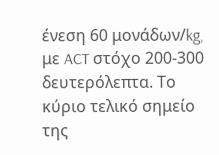ένεση 60 μονάδων/kg, με ACT στόχο 200-300 δευτερόλεπτα. Το κύριο τελικό σημείο της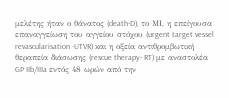μελέτης ήταν ο θάνατος (death-D), το ΜΙ, η επείγουσα επαναγγείωση του αγγείου στόχου (urgent target vessel revascularisation -UTVR) και η οξεία αντιθρομβωτική θεραπεία διάσωσης (rescue therapy- RT) με αναστολέα GP IIb/IIIa εντός 48 ωρών από την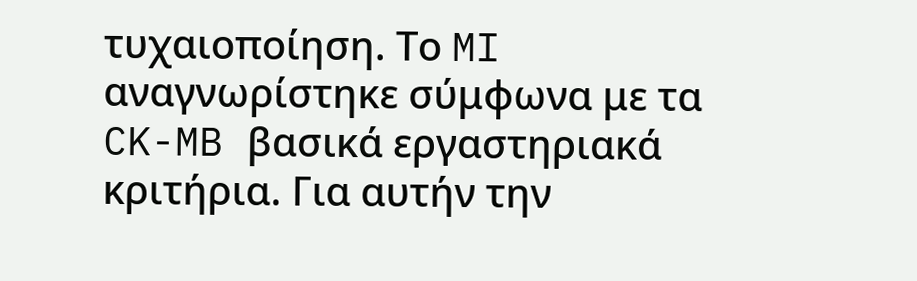τυχαιοποίηση. Το MI αναγνωρίστηκε σύμφωνα με τα CK-MB βασικά εργαστηριακά κριτήρια. Για αυτήν την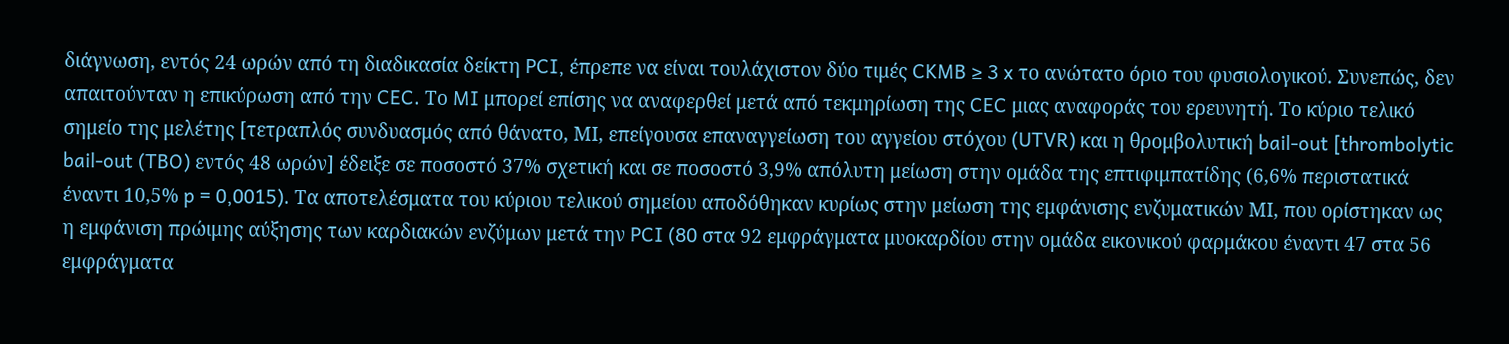διάγνωση, εντός 24 ωρών από τη διαδικασία δείκτη PCI, έπρεπε να είναι τουλάχιστον δύο τιμές CKMB ≥ 3 x το ανώτατο όριο του φυσιολογικού. Συνεπώς, δεν απαιτούνταν η επικύρωση από την CEC. Το MI μπορεί επίσης να αναφερθεί μετά από τεκμηρίωση της CEC μιας αναφοράς του ερευνητή. Το κύριο τελικό σημείο της μελέτης [τετραπλός συνδυασμός από θάνατο, ΜΙ, επείγουσα επαναγγείωση του αγγείου στόχου (UTVR) και η θρομβολυτική bail-out [thrombolytic bail-out (TBO) εντός 48 ωρών] έδειξε σε ποσοστό 37% σχετική και σε ποσοστό 3,9% απόλυτη μείωση στην ομάδα της επτιφιμπατίδης (6,6% περιστατικά έναντι 10,5% p = 0,0015). Τα αποτελέσματα του κύριου τελικού σημείου αποδόθηκαν κυρίως στην μείωση της εμφάνισης ενζυματικών ΜΙ, που ορίστηκαν ως η εμφάνιση πρώιμης αύξησης των καρδιακών ενζύμων μετά την PCI (80 στα 92 εμφράγματα μυοκαρδίου στην ομάδα εικονικού φαρμάκου έναντι 47 στα 56 εμφράγματα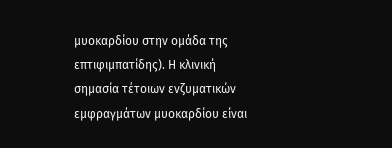μυοκαρδίου στην ομάδα της επτιφιμπατίδης). Η κλινική σημασία τέτοιων ενζυματικών εμφραγμάτων μυοκαρδίου είναι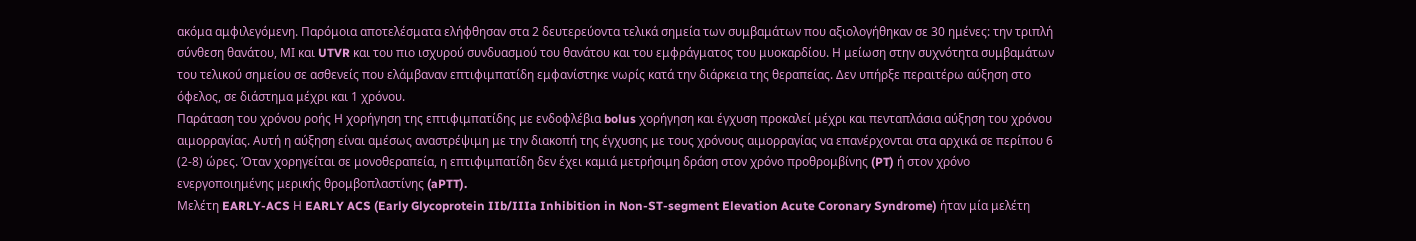ακόμα αμφιλεγόμενη. Παρόμοια αποτελέσματα ελήφθησαν στα 2 δευτερεύοντα τελικά σημεία των συμβαμάτων που αξιολογήθηκαν σε 30 ημένες: την τριπλή σύνθεση θανάτου, ΜΙ και UTVR και του πιο ισχυρού συνδυασμού του θανάτου και του εμφράγματος του μυοκαρδίου. Η μείωση στην συχνότητα συμβαμάτων του τελικού σημείου σε ασθενείς που ελάμβαναν επτιφιμπατίδη εμφανίστηκε νωρίς κατά την διάρκεια της θεραπείας. Δεν υπήρξε περαιτέρω αύξηση στο όφελος, σε διάστημα μέχρι και 1 χρόνου.
Παράταση του χρόνου ροής Η χορήγηση της επτιφιμπατίδης με ενδοφλέβια bolus χορήγηση και έγχυση προκαλεί μέχρι και πενταπλάσια αύξηση του χρόνου αιμορραγίας. Αυτή η αύξηση είναι αμέσως αναστρέψιμη με την διακοπή της έγχυσης με τους χρόνους αιμορραγίας να επανέρχονται στα αρχικά σε περίπου 6 (2-8) ώρες. Όταν χορηγείται σε μονοθεραπεία, η επτιφιμπατίδη δεν έχει καμιά μετρήσιμη δράση στον χρόνο προθρομβίνης (PT) ή στον χρόνο ενεργοποιημένης μερικής θρομβοπλαστίνης (aPTT).
Μελέτη EARLY-ACS Η EARLY ACS (Early Glycoprotein IIb/IIIa Inhibition in Non-ST-segment Elevation Acute Coronary Syndrome) ήταν μία μελέτη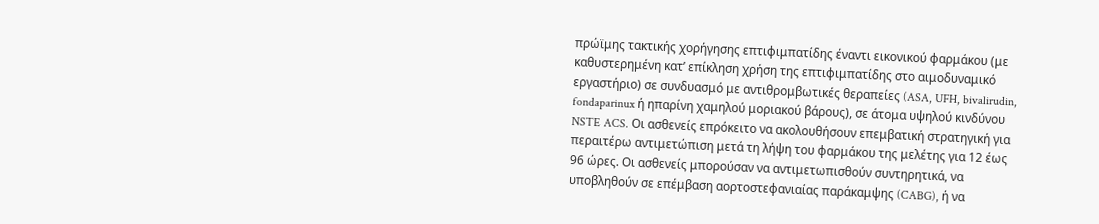πρώϊμης τακτικής χορήγησης επτιφιμπατίδης έναντι εικονικού φαρμάκου (με καθυστερημένη κατ’ επίκληση χρήση της επτιφιμπατίδης στο αιμοδυναμικό εργαστήριο) σε συνδυασμό με αντιθρομβωτικές θεραπείες (ASA, UFH, bivalirudin, fondaparinux ή ηπαρίνη χαμηλού μοριακού βάρους), σε άτομα υψηλού κινδύνου NSTE ACS. Οι ασθενείς επρόκειτο να ακολουθήσουν επεμβατική στρατηγική για περαιτέρω αντιμετώπιση μετά τη λήψη του φαρμάκου της μελέτης για 12 έως 96 ώρες. Οι ασθενείς μπορούσαν να αντιμετωπισθούν συντηρητικά, να υποβληθούν σε επέμβαση αορτοστεφανιαίας παράκαμψης (CABG), ή να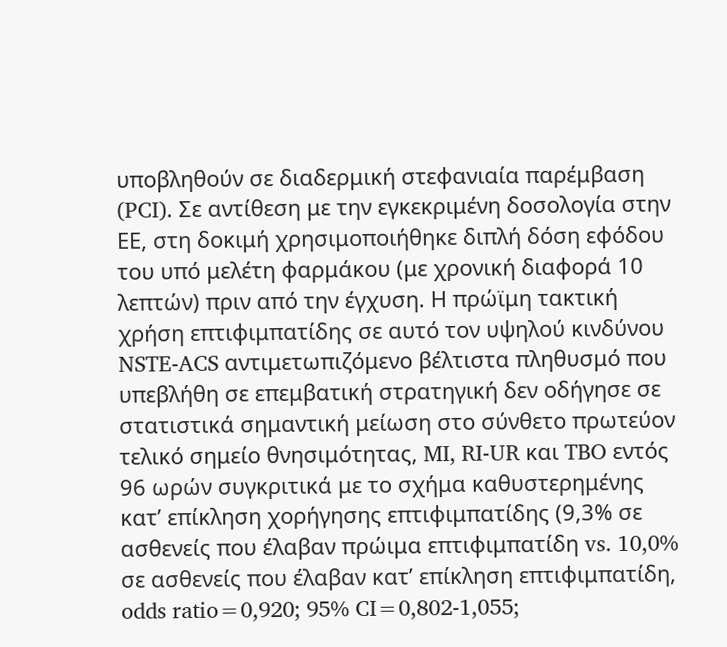υποβληθούν σε διαδερμική στεφανιαία παρέμβαση (PCI). Σε αντίθεση με την εγκεκριμένη δοσολογία στην ΕΕ, στη δοκιμή χρησιμοποιήθηκε διπλή δόση εφόδου του υπό μελέτη φαρμάκου (με χρονική διαφορά 10 λεπτών) πριν από την έγχυση. Η πρώϊμη τακτική χρήση επτιφιμπατίδης σε αυτό τον υψηλού κινδύνου NSTE-ACS αντιμετωπιζόμενο βέλτιστα πληθυσμό που υπεβλήθη σε επεμβατική στρατηγική δεν οδήγησε σε στατιστικά σημαντική μείωση στο σύνθετο πρωτεύον τελικό σημείο θνησιμότητας, MI, RI-UR και TBO εντός 96 ωρών συγκριτικά με το σχήμα καθυστερημένης κατ’ επίκληση χορήγησης επτιφιμπατίδης (9,3% σε ασθενείς που έλαβαν πρώιμα επτιφιμπατίδη vs. 10,0% σε ασθενείς που έλαβαν κατ’ επίκληση επτιφιμπατίδη, odds ratio=0,920; 95% CI=0,802-1,055;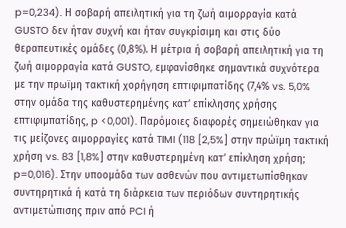p=0,234). Η σοβαρή απειλητική για τη ζωή αιμορραγία κατά GUSTO δεν ήταν συχνή και ήταν συγκρίσιμη και στις δύο θεραπευτικές ομάδες (0,8%). Η μέτρια ή σοβαρή απειλητική για τη ζωή αιμορραγία κατά GUSTO, εμφανίσθηκε σημαντικά συχνότερα με την πρωϊμη τακτική χορήγηση επτιφιμπατίδης (7,4% vs. 5,0% στην ομάδα της καθυστερημένης κατ’ επίκλησης χρήσης επτιφιμπατίδης, p <0,001). Παρόμοιες διαφορές σημειώθηκαν για τις μείζονες αιμορραγίες κατά TIMI (118 [2,5%] στην πρώϊμη τακτική χρήση vs. 83 [1,8%] στην καθυστερημένη κατ’ επίκληση χρήση; p=0,016). Στην υποομάδα των ασθενών που αντιμετωπίσθηκαν συντηρητικά ή κατά τη διάρκεια των περιόδων συντηρητικής αντιμετώπισης πριν από PCI ή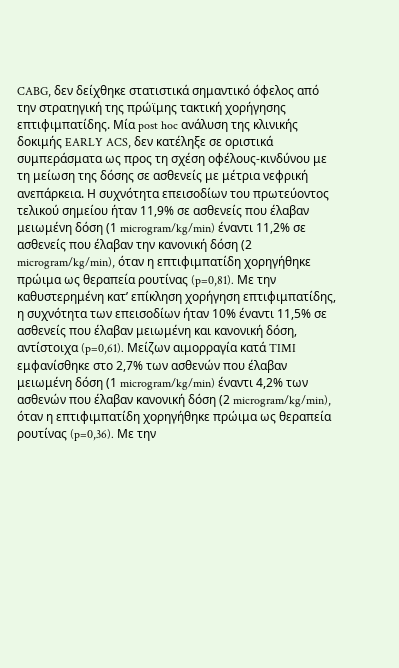CABG, δεν δείχθηκε στατιστικά σημαντικό όφελος από την στρατηγική της πρώϊμης τακτική χορήγησης επτιφιμπατίδης. Μία post hoc ανάλυση της κλινικής δοκιμής EARLY ACS, δεν κατέληξε σε οριστικά συμπεράσματα ως προς τη σχέση οφέλους-κινδύνου με τη μείωση της δόσης σε ασθενείς με μέτρια νεφρική ανεπάρκεια. Η συχνότητα επεισοδίων του πρωτεύοντος τελικού σημείου ήταν 11,9% σε ασθενείς που έλαβαν μειωμένη δόση (1 microgram/kg/min) έναντι 11,2% σε ασθενείς που έλαβαν την κανονική δόση (2 microgram/kg/min), όταν η επτιφιμπατίδη χορηγήθηκε πρώιμα ως θεραπεία ρουτίνας (p=0,81). Με την καθυστερημένη κατ’ επίκληση χορήγηση επτιφιμπατίδης, η συχνότητα των επεισοδίων ήταν 10% έναντι 11,5% σε ασθενείς που έλαβαν μειωμένη και κανονική δόση, αντίστοιχα (p=0,61). Μείζων αιμορραγία κατά TIMI εμφανίσθηκε στο 2,7% των ασθενών που έλαβαν μειωμένη δόση (1 microgram/kg/min) έναντι 4,2% των ασθενών που έλαβαν κανονική δόση (2 microgram/kg/min), όταν η επτιφιμπατίδη χορηγήθηκε πρώιμα ως θεραπεία ρουτίνας (p=0,36). Με την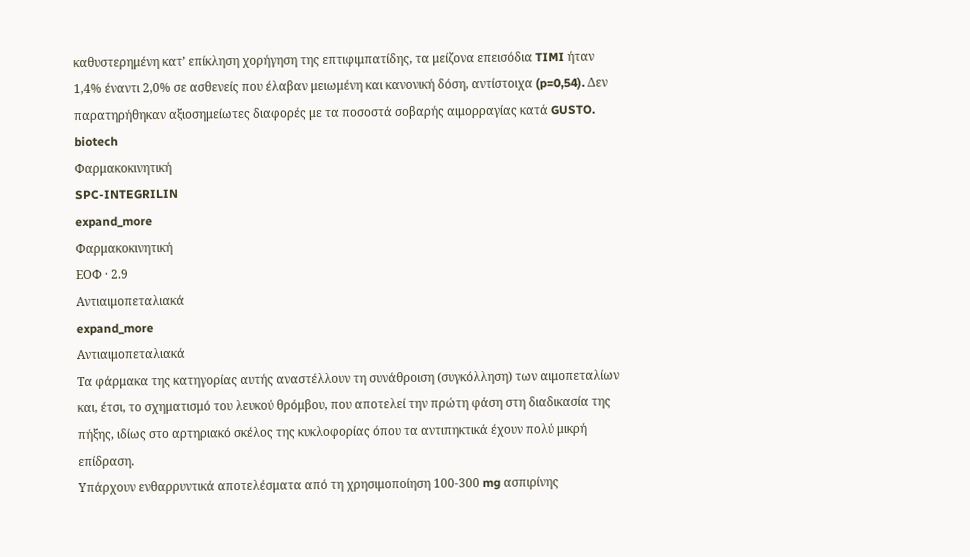καθυστερημένη κατ’ επίκληση χορήγηση της επτιφιμπατίδης, τα μείζονα επεισόδια TIMI ήταν 1,4% έναντι 2,0% σε ασθενείς που έλαβαν μειωμένη και κανονική δόση, αντίστοιχα (p=0,54). Δεν παρατηρήθηκαν αξιοσημείωτες διαφορές με τα ποσοστά σοβαρής αιμορραγίας κατά GUSTO.
biotech
Φαρμακοκινητική
SPC-INTEGRILIN
expand_more
Φαρμακοκινητική
ΕΟΦ · 2.9
Αντιαιμοπεταλιακά
expand_more
Αντιαιμοπεταλιακά
Τα φάρμακα της κατηγορίας αυτής αναστέλλουν τη συνάθροιση (συγκόλληση) των αιμοπεταλίων και, έτσι, το σχηματισμό του λευκού θρόμβου, που αποτελεί την πρώτη φάση στη διαδικασία της πήξης, ιδίως στο αρτηριακό σκέλος της κυκλοφορίας όπου τα αντιπηκτικά έχουν πολύ μικρή επίδραση.
Υπάρχουν ενθαρρυντικά αποτελέσματα από τη χρησιμοποίηση 100-300 mg ασπιρίνης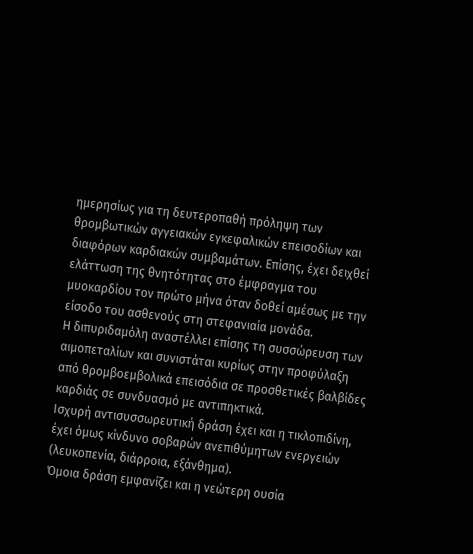ημερησίως για τη δευτεροπαθή πρόληψη των θρομβωτικών αγγειακών εγκεφαλικών επεισοδίων και διαφόρων καρδιακών συμβαμάτων. Επίσης, έχει δειχθεί ελάττωση της θνητότητας στο έμφραγμα του μυοκαρδίου τον πρώτο μήνα όταν δοθεί αμέσως με την είσοδο του ασθενούς στη στεφανιαία μονάδα.
Η διπυριδαμόλη αναστέλλει επίσης τη συσσώρευση των αιμοπεταλίων και συνιστάται κυρίως στην προφύλαξη από θρομβοεμβολικά επεισόδια σε προσθετικές βαλβίδες καρδιάς σε συνδυασμό με αντιπηκτικά.
Ισχυρή αντισυσσωρευτική δράση έχει και η τικλοπιδίνη, έχει όμως κίνδυνο σοβαρών ανεπιθύμητων ενεργειών (λευκοπενία, διάρροια, εξάνθημα).
Όμοια δράση εμφανίζει και η νεώτερη ουσία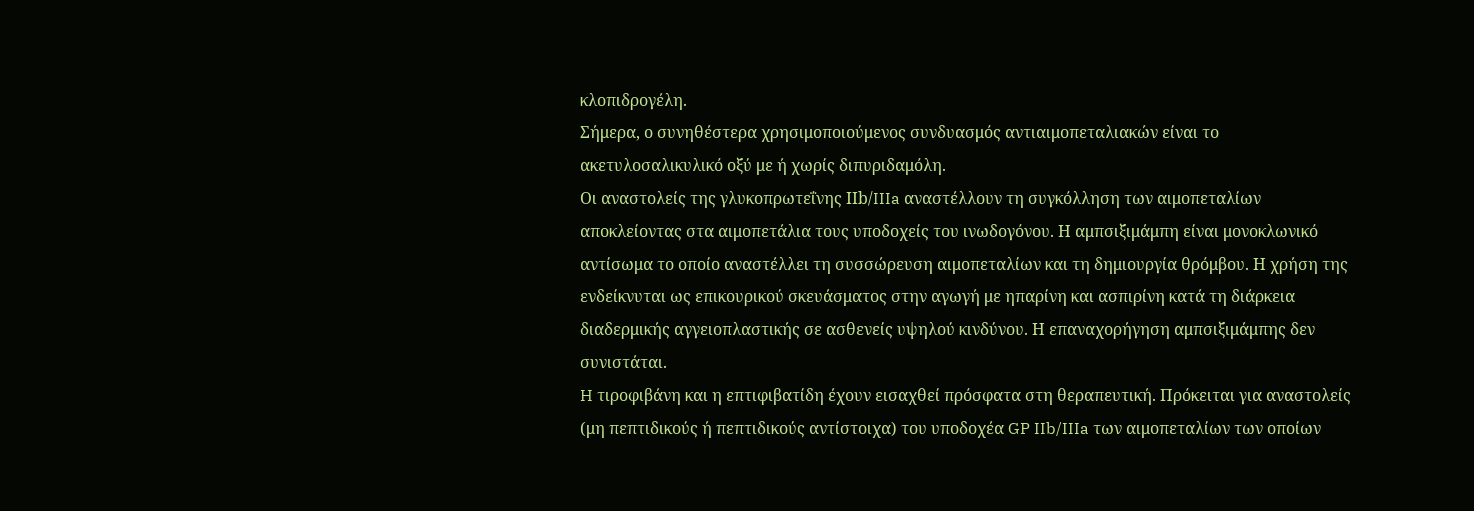κλοπιδρογέλη.
Σήμερα, ο συνηθέστερα χρησιμοποιούμενος συνδυασμός αντιαιμοπεταλιακών είναι το ακετυλοσαλικυλικό οξύ με ή χωρίς διπυριδαμόλη.
Οι αναστολείς της γλυκοπρωτεΐνης IΙb/IIIa αναστέλλουν τη συγκόλληση των αιμοπεταλίων αποκλείοντας στα αιμοπετάλια τους υποδοχείς του ινωδογόνου. Η αμπσιξιμάμπη είναι μονοκλωνικό αντίσωμα το οποίο αναστέλλει τη συσσώρευση αιμοπεταλίων και τη δημιουργία θρόμβου. Η χρήση της ενδείκνυται ως επικουρικού σκευάσματος στην αγωγή με ηπαρίνη και ασπιρίνη κατά τη διάρκεια διαδερμικής αγγειοπλαστικής σε ασθενείς υψηλού κινδύνου. Η επαναχορήγηση αμπσιξιμάμπης δεν συνιστάται.
H τιροφιβάνη και η επτιφιβατίδη έχουν εισαχθεί πρόσφατα στη θεραπευτική. Πρόκειται για αναστολείς (μη πεπτιδικούς ή πεπτιδικούς αντίστοιχα) του υποδοχέα GP IIb/IIIa των αιμοπεταλίων των οποίων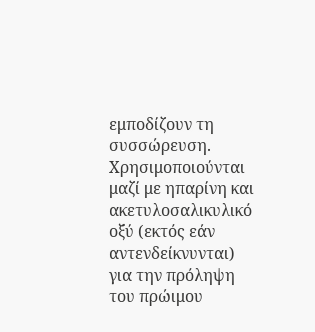εμποδίζουν τη συσσώρευση. Χρησιμοποιούνται μαζί με ηπαρίνη και ακετυλοσαλικυλικό οξύ (εκτός εάν αντενδείκνυνται) για την πρόληψη του πρώιμου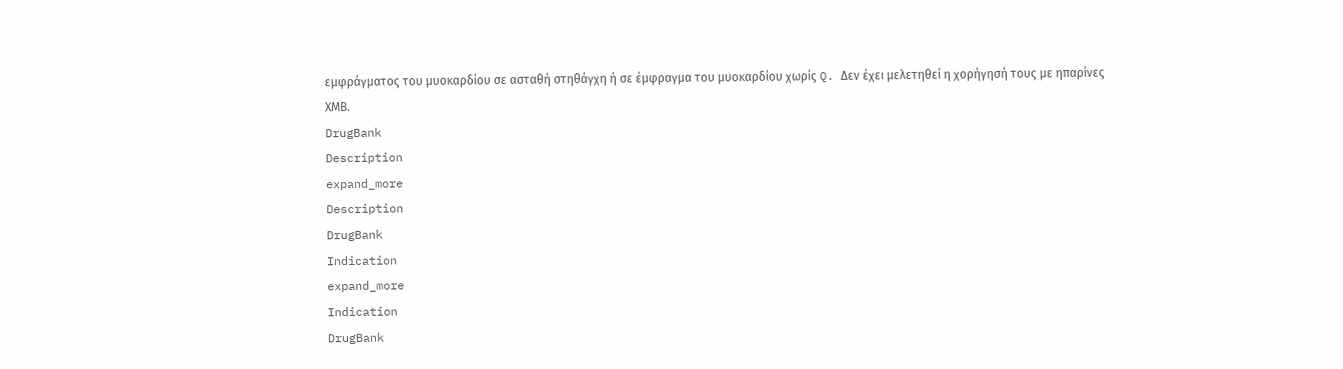εμφράγματος του μυοκαρδίου σε ασταθή στηθάγχη ή σε έμφραγμα του μυοκαρδίου χωρίς Q. Δεν έχει μελετηθεί η χορήγησή τους με ηπαρίνες ΧΜΒ.
DrugBank
Description
expand_more
Description
DrugBank
Indication
expand_more
Indication
DrugBank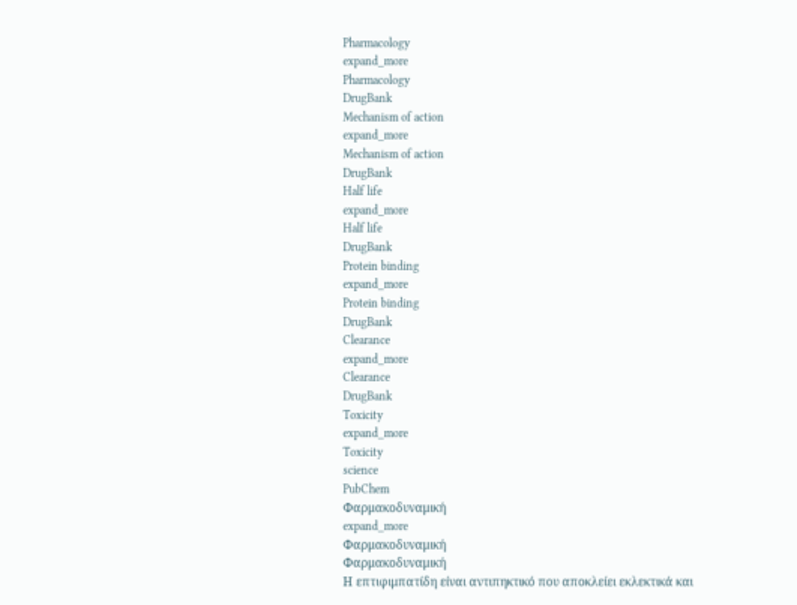Pharmacology
expand_more
Pharmacology
DrugBank
Mechanism of action
expand_more
Mechanism of action
DrugBank
Half life
expand_more
Half life
DrugBank
Protein binding
expand_more
Protein binding
DrugBank
Clearance
expand_more
Clearance
DrugBank
Toxicity
expand_more
Toxicity
science
PubChem
Φαρμακοδυναμική
expand_more
Φαρμακοδυναμική
Φαρμακοδυναμική
Η επτιφιμπατίδη είναι αντιπηκτικό που αποκλείει εκλεκτικά και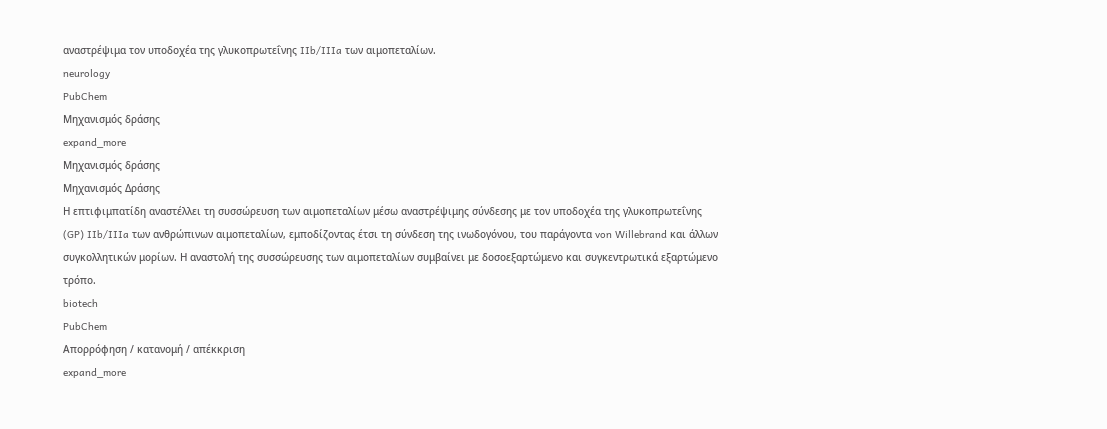αναστρέψιμα τον υποδοχέα της γλυκοπρωτεΐνης IIb/IIIa των αιμοπεταλίων.
neurology
PubChem
Μηχανισμός δράσης
expand_more
Μηχανισμός δράσης
Μηχανισμός Δράσης
Η επτιφιμπατίδη αναστέλλει τη συσσώρευση των αιμοπεταλίων μέσω αναστρέψιμης σύνδεσης με τον υποδοχέα της γλυκοπρωτεΐνης (GP) IIb/IIIa των ανθρώπινων αιμοπεταλίων, εμποδίζοντας έτσι τη σύνδεση της ινωδογόνου, του παράγοντα von Willebrand και άλλων συγκολλητικών μορίων. Η αναστολή της συσσώρευσης των αιμοπεταλίων συμβαίνει με δοσοεξαρτώμενο και συγκεντρωτικά εξαρτώμενο τρόπο.
biotech
PubChem
Απορρόφηση / κατανομή / απέκκριση
expand_more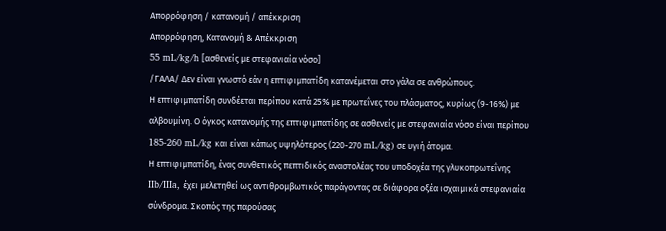Απορρόφηση / κατανομή / απέκκριση
Απορρόφηση, Κατανομή & Απέκκριση
55 mL/kg/h [ασθενείς με στεφανιαία νόσο]
/ΓΑΛΑ/ Δεν είναι γνωστό εάν η επτιφιμπατίδη κατανέμεται στο γάλα σε ανθρώπους.
Η επτιφιμπατίδη συνδέεται περίπου κατά 25% με πρωτεΐνες του πλάσματος, κυρίως (9-16%) με αλβουμίνη. Ο όγκος κατανομής της επτιφιμπατίδης σε ασθενείς με στεφανιαία νόσο είναι περίπου 185-260 mL/kg και είναι κάπως υψηλότερος (220-270 mL/kg) σε υγιή άτομα.
Η επτιφιμπατίδη, ένας συνθετικός πεπτιδικός αναστολέας του υποδοχέα της γλυκοπρωτεΐνης IIb/IIIa, έχει μελετηθεί ως αντιθρομβωτικός παράγοντας σε διάφορα οξέα ισχαιμικά στεφανιαία σύνδρομα. Σκοπός της παρούσας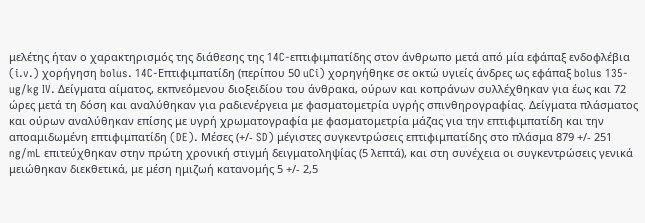μελέτης ήταν ο χαρακτηρισμός της διάθεσης της 14C-επτιφιμπατίδης στον άνθρωπο μετά από μία εφάπαξ ενδοφλέβια (i.v.) χορήγηση bolus. 14C-Επτιφιμπατίδη (περίπου 50 uCi) χορηγήθηκε σε οκτώ υγιείς άνδρες ως εφάπαξ bolus 135-ug/kg IV. Δείγματα αίματος, εκπνεόμενου διοξειδίου του άνθρακα, ούρων και κοπράνων συλλέχθηκαν για έως και 72 ώρες μετά τη δόση και αναλύθηκαν για ραδιενέργεια με φασματομετρία υγρής σπινθηρογραφίας. Δείγματα πλάσματος και ούρων αναλύθηκαν επίσης με υγρή χρωματογραφία με φασματομετρία μάζας για την επτιφιμπατίδη και την αποαμιδωμένη επτιφιμπατίδη (DE). Μέσες (+/- SD) μέγιστες συγκεντρώσεις επτιφιμπατίδης στο πλάσμα 879 +/- 251 ng/mL επιτεύχθηκαν στην πρώτη χρονική στιγμή δειγματοληψίας (5 λεπτά), και στη συνέχεια οι συγκεντρώσεις γενικά μειώθηκαν διεκθετικά, με μέση ημιζωή κατανομής 5 +/- 2,5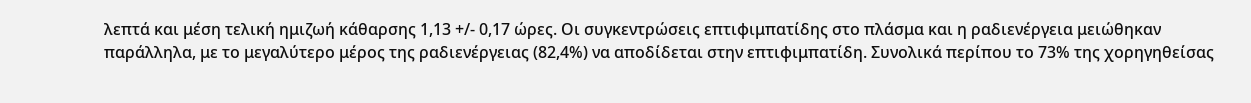λεπτά και μέση τελική ημιζωή κάθαρσης 1,13 +/- 0,17 ώρες. Οι συγκεντρώσεις επτιφιμπατίδης στο πλάσμα και η ραδιενέργεια μειώθηκαν παράλληλα, με το μεγαλύτερο μέρος της ραδιενέργειας (82,4%) να αποδίδεται στην επτιφιμπατίδη. Συνολικά περίπου το 73% της χορηγηθείσας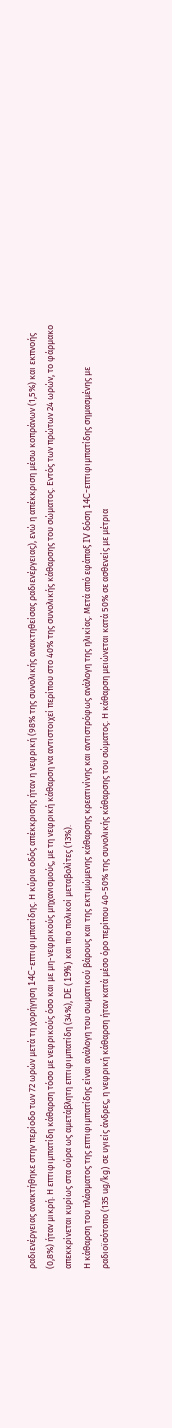ραδιενέργειας ανακτήθηκε στην περίοδο των 72 ωρών μετά τη χορήγηση 14C-επτιφιμπατίδης. Η κύρια οδός απέκκρισης ήταν η νεφρική (98% της συνολικής ανακτηθείσας ραδιενέργειας), ενώ η απέκκριση μέσω κοπράνων (1,5%) και εκπνοής (0,8%) ήταν μικρή. Η επτιφιμπατίδη κάθαρση τόσο με νεφρικούς όσο και με μη-νεφρικούς μηχανισμούς, με τη νεφρική κάθαρση να αντιστοιχεί περίπου στο 40% της συνολικής κάθαρσης του σώματος. Εντός των πρώτων 24 ωρών, το φάρμακο απεκκρίνεται κυρίως στα ούρα ως αμετάβλητη επτιφιμπατίδη (34%), DE (19%) και πιο πολικοί μεταβολίτες (13%).
Η κάθαρση του πλάσματος της επτιφιμπατίδης είναι ανάλογη του σωματικού βάρους και της εκτιμώμενης κάθαρσης κρεατινίνης και αντιστρόφως ανάλογη της ηλικίας. Μετά από εφάπαξ IV δόση 14C-επτιφιμπατίδης σημασμένης με ραδιοϊσότοπο (135 ug/kg) σε υγιείς άνδρες, η νεφρική κάθαρση ήταν κατά μέσο όρο περίπου 40-50% της συνολικής κάθαρσης του σώματος. Η κάθαρση μειώνεται κατά 50% σε ασθενείς με μέτρια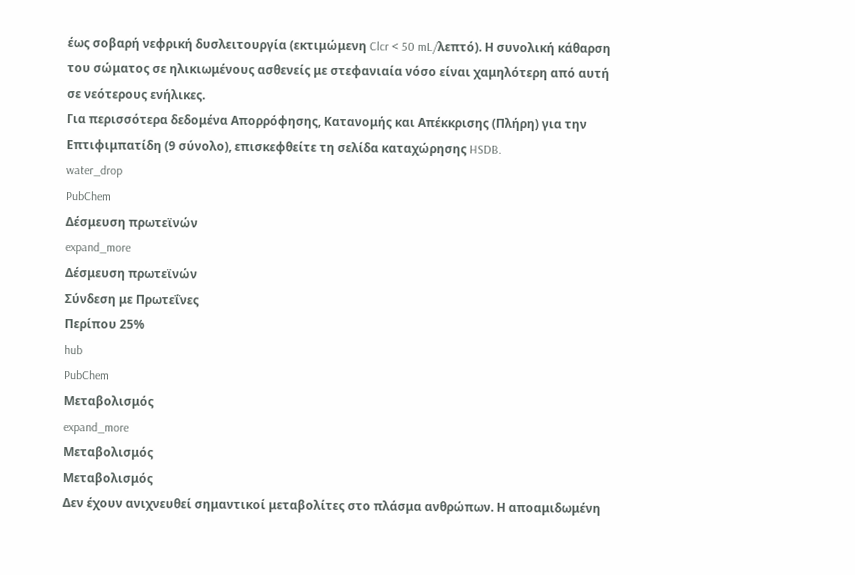έως σοβαρή νεφρική δυσλειτουργία (εκτιμώμενη Clcr < 50 mL/λεπτό). Η συνολική κάθαρση του σώματος σε ηλικιωμένους ασθενείς με στεφανιαία νόσο είναι χαμηλότερη από αυτή σε νεότερους ενήλικες.
Για περισσότερα δεδομένα Απορρόφησης, Κατανομής και Απέκκρισης (Πλήρη) για την Επτιφιμπατίδη (9 σύνολο), επισκεφθείτε τη σελίδα καταχώρησης HSDB.
water_drop
PubChem
Δέσμευση πρωτεϊνών
expand_more
Δέσμευση πρωτεϊνών
Σύνδεση με Πρωτεΐνες
Περίπου 25%
hub
PubChem
Μεταβολισμός
expand_more
Μεταβολισμός
Μεταβολισμός
Δεν έχουν ανιχνευθεί σημαντικοί μεταβολίτες στο πλάσμα ανθρώπων. Η αποαμιδωμένη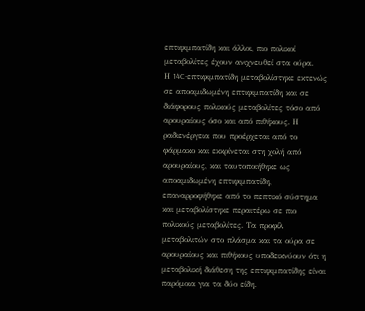επτιφιμπατίδη και άλλοι, πιο πολικοί μεταβολίτες έχουν ανιχνευθεί στα ούρα.
Η 14C-επτιφιμπατίδη μεταβολίστηκε εκτενώς σε αποαμιδωμένη επτιφιμπατίδη και σε διάφορους πολικούς μεταβολίτες τόσο από αρουραίους όσο και από πιθήκους. Η ραδιενέργεια που προέρχεται από το φάρμακο και εκκρίνεται στη χολή από αρουραίους, και ταυτοποιήθηκε ως αποαμιδωμένη επτιφιμπατίδη, επαναρροφήθηκε από το πεπτικό σύστημα και μεταβολίστηκε περαιτέρω σε πιο πολικούς μεταβολίτες. Τα προφίλ μεταβολιτών στο πλάσμα και τα ούρα σε αρουραίους και πιθήκους υποδεικνύουν ότι η μεταβολική διάθεση της επτιφιμπατίδης είναι παρόμοια για τα δύο είδη.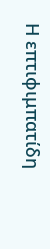Η επτιφιμπατίδη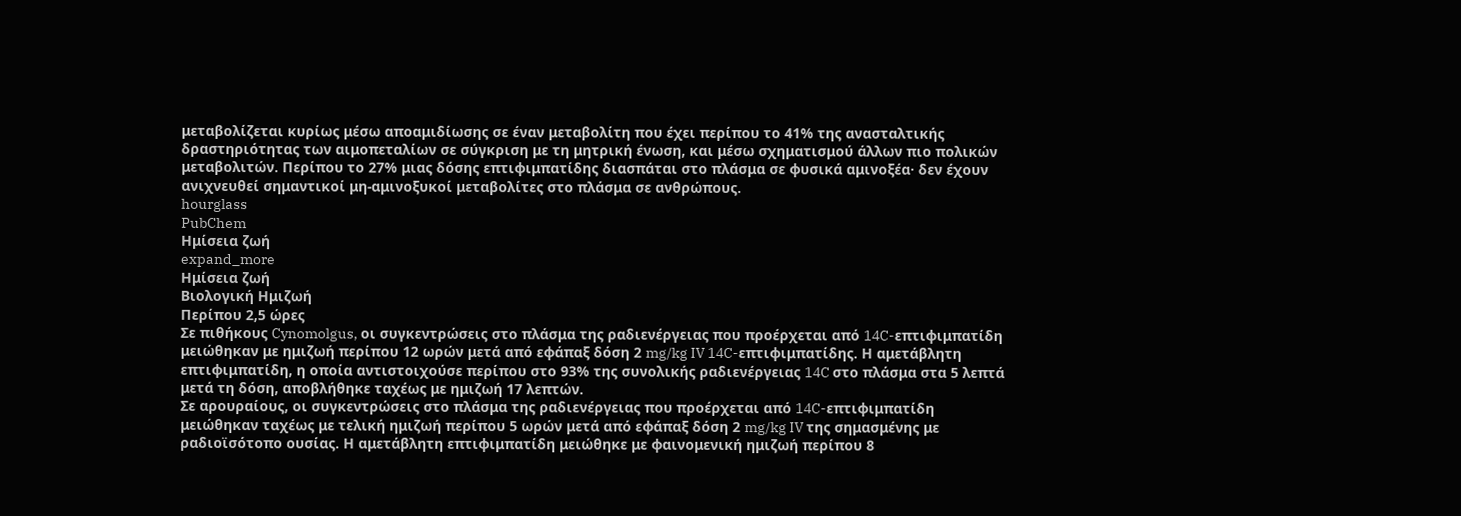μεταβολίζεται κυρίως μέσω αποαμιδίωσης σε έναν μεταβολίτη που έχει περίπου το 41% της ανασταλτικής δραστηριότητας των αιμοπεταλίων σε σύγκριση με τη μητρική ένωση, και μέσω σχηματισμού άλλων πιο πολικών μεταβολιτών. Περίπου το 27% μιας δόσης επτιφιμπατίδης διασπάται στο πλάσμα σε φυσικά αμινοξέα· δεν έχουν ανιχνευθεί σημαντικοί μη-αμινοξυκοί μεταβολίτες στο πλάσμα σε ανθρώπους.
hourglass
PubChem
Ημίσεια ζωή
expand_more
Ημίσεια ζωή
Βιολογική Ημιζωή
Περίπου 2,5 ώρες
Σε πιθήκους Cynomolgus, οι συγκεντρώσεις στο πλάσμα της ραδιενέργειας που προέρχεται από 14C-επτιφιμπατίδη μειώθηκαν με ημιζωή περίπου 12 ωρών μετά από εφάπαξ δόση 2 mg/kg IV 14C-επτιφιμπατίδης. Η αμετάβλητη επτιφιμπατίδη, η οποία αντιστοιχούσε περίπου στο 93% της συνολικής ραδιενέργειας 14C στο πλάσμα στα 5 λεπτά μετά τη δόση, αποβλήθηκε ταχέως με ημιζωή 17 λεπτών.
Σε αρουραίους, οι συγκεντρώσεις στο πλάσμα της ραδιενέργειας που προέρχεται από 14C-επτιφιμπατίδη μειώθηκαν ταχέως με τελική ημιζωή περίπου 5 ωρών μετά από εφάπαξ δόση 2 mg/kg IV της σημασμένης με ραδιοϊσότοπο ουσίας. Η αμετάβλητη επτιφιμπατίδη μειώθηκε με φαινομενική ημιζωή περίπου 8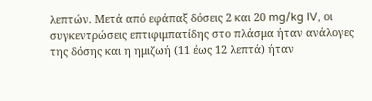λεπτών. Μετά από εφάπαξ δόσεις 2 και 20 mg/kg IV, οι συγκεντρώσεις επτιφιμπατίδης στο πλάσμα ήταν ανάλογες της δόσης και η ημιζωή (11 έως 12 λεπτά) ήταν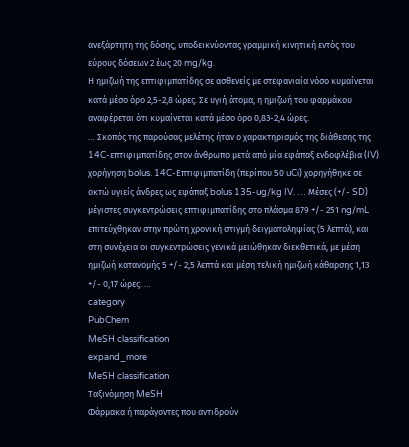ανεξάρτητη της δόσης, υποδεικνύοντας γραμμική κινητική εντός του εύρους δόσεων 2 έως 20 mg/kg.
Η ημιζωή της επτιφιμπατίδης σε ασθενείς με στεφανιαία νόσο κυμαίνεται κατά μέσο όρο 2,5-2,8 ώρες. Σε υγιή άτομα, η ημιζωή του φαρμάκου αναφέρεται ότι κυμαίνεται κατά μέσο όρο 0,83-2,4 ώρες.
… Σκοπός της παρούσας μελέτης ήταν ο χαρακτηρισμός της διάθεσης της 14C-επτιφιμπατίδης στον άνθρωπο μετά από μία εφάπαξ ενδοφλέβια (IV) χορήγηση bolus. 14C-Επτιφιμπατίδη (περίπου 50 uCi) χορηγήθηκε σε οκτώ υγιείς άνδρες ως εφάπαξ bolus 135-ug/kg IV. … Μέσες (+/- SD) μέγιστες συγκεντρώσεις επτιφιμπατίδης στο πλάσμα 879 +/- 251 ng/mL επιτεύχθηκαν στην πρώτη χρονική στιγμή δειγματοληψίας (5 λεπτά), και στη συνέχεια οι συγκεντρώσεις γενικά μειώθηκαν διεκθετικά, με μέση ημιζωή κατανομής 5 +/- 2,5 λεπτά και μέση τελική ημιζωή κάθαρσης 1,13 +/- 0,17 ώρες. …
category
PubChem
MeSH classification
expand_more
MeSH classification
Ταξινόμηση MeSH
Φάρμακα ή παράγοντες που αντιδρούν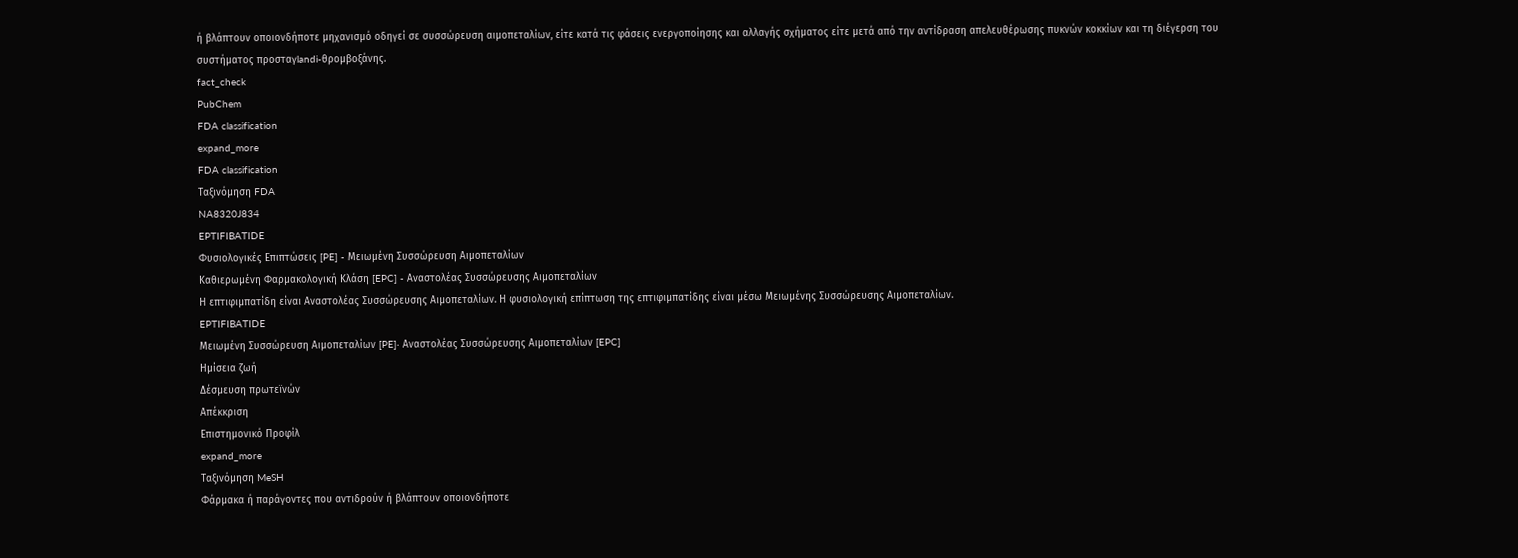ή βλάπτουν οποιονδήποτε μηχανισμό οδηγεί σε συσσώρευση αιμοπεταλίων, είτε κατά τις φάσεις ενεργοποίησης και αλλαγής σχήματος είτε μετά από την αντίδραση απελευθέρωσης πυκνών κοκκίων και τη διέγερση του συστήματος προσταγlandi-θρομβοξάνης.
fact_check
PubChem
FDA classification
expand_more
FDA classification
Ταξινόμηση FDA
NA8320J834
EPTIFIBATIDE
Φυσιολογικές Επιπτώσεις [PE] - Μειωμένη Συσσώρευση Αιμοπεταλίων
Καθιερωμένη Φαρμακολογική Κλάση [EPC] - Αναστολέας Συσσώρευσης Αιμοπεταλίων
Η επτιφιμπατίδη είναι Αναστολέας Συσσώρευσης Αιμοπεταλίων. Η φυσιολογική επίπτωση της επτιφιμπατίδης είναι μέσω Μειωμένης Συσσώρευσης Αιμοπεταλίων.
EPTIFIBATIDE
Μειωμένη Συσσώρευση Αιμοπεταλίων [PE]· Αναστολέας Συσσώρευσης Αιμοπεταλίων [EPC]
Ημίσεια ζωή
Δέσμευση πρωτεϊνών
Απέκκριση
Επιστημονικό Προφίλ
expand_more
Ταξινόμηση MeSH
Φάρμακα ή παράγοντες που αντιδρούν ή βλάπτουν οποιονδήποτε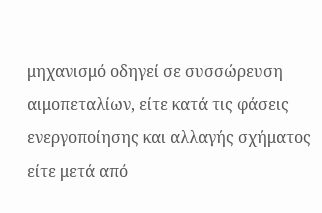μηχανισμό οδηγεί σε συσσώρευση αιμοπεταλίων, είτε κατά τις φάσεις ενεργοποίησης και αλλαγής σχήματος είτε μετά από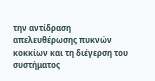την αντίδραση απελευθέρωσης πυκνών κοκκίων και τη διέγερση του συστήματος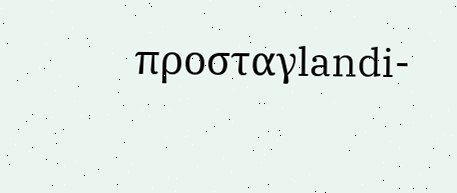προσταγlandi-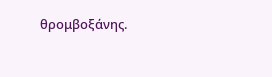θρομβοξάνης.